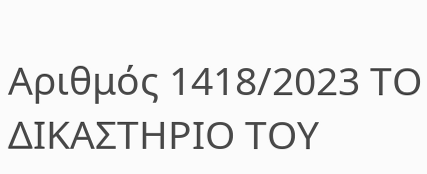Αριθμός 1418/2023 ΤΟ ΔΙΚΑΣΤΗΡΙΟ ΤΟΥ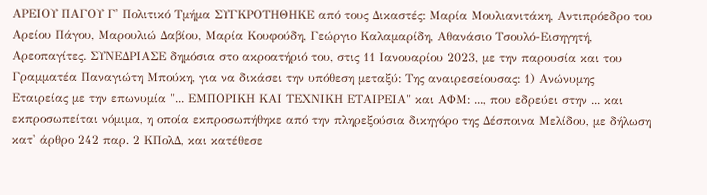ΑΡΕΙΟΥ ΠΑΓΟΥ Γ' Πολιτικό Τμήμα ΣΥΓΚΡΟΤΗΘΗΚΕ από τους Δικαστές: Μαρία Μουλιανιτάκη, Αντιπρόεδρο του Αρείου Πάγου, Μαρουλιώ Δαβίου, Μαρία Κουφούδη, Γεώργιο Καλαμαρίδη, Αθανάσιο Τσουλό-Εισηγητή, Αρεοπαγίτες. ΣΥΝΕΔΡΙΑΣΕ δημόσια στο ακροατήριό του, στις 11 Ιανουαρίου 2023, με την παρουσία και του Γραμματέα Παναγιώτη Μπούκη, για να δικάσει την υπόθεση μεταξύ: Της αναιρεσείουσας: 1) Ανώνυμης Εταιρείας με την επωνυμία "... ΕΜΠΟΡΙΚΗ ΚΑΙ ΤΕΧΝΙΚΗ ΕΤΑΙΡΕΙΑ" και ΑΦΜ: ..., που εδρεύει στην ... και εκπροσωπείται νόμιμα, η οποία εκπροσωπήθηκε από την πληρεξούσια δικηγόρο της Δέσποινα Μελίδου, με δήλωση κατ' άρθρο 242 παρ. 2 ΚΠολΔ, και κατέθεσε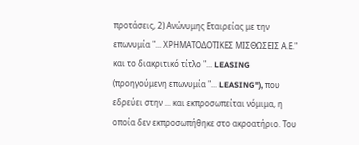προτάσεις, 2) Ανώνυμης Εταιρείας με την επωνυμία "... ΧΡΗΜΑΤΟΔΟΤΙΚΕΣ ΜΙΣΘΩΣΕΙΣ Α.Ε." και το διακριτικό τίτλο "... LEASING (προηγούμενη επωνυμία "... LEASING"), που εδρεύει στην ... και εκπροσωπείται νόμιμα, η οποία δεν εκπροσωπήθηκε στο ακροατήριο. Του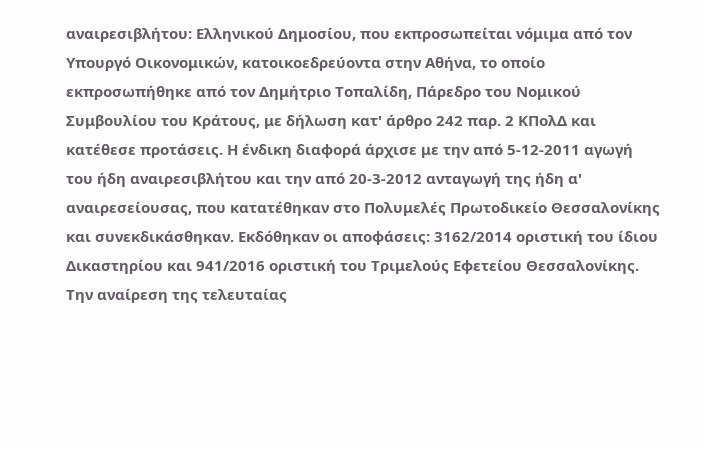αναιρεσιβλήτου: Ελληνικού Δημοσίου, που εκπροσωπείται νόμιμα από τον Υπουργό Οικονομικών, κατοικοεδρεύοντα στην Αθήνα, το οποίο εκπροσωπήθηκε από τον Δημήτριο Τοπαλίδη, Πάρεδρο του Νομικού Συμβουλίου του Κράτους, με δήλωση κατ' άρθρο 242 παρ. 2 ΚΠολΔ και κατέθεσε προτάσεις. Η ένδικη διαφορά άρχισε με την από 5-12-2011 αγωγή του ήδη αναιρεσιβλήτου και την από 20-3-2012 ανταγωγή της ήδη α' αναιρεσείουσας, που κατατέθηκαν στο Πολυμελές Πρωτοδικείο Θεσσαλονίκης και συνεκδικάσθηκαν. Εκδόθηκαν οι αποφάσεις: 3162/2014 οριστική του ίδιου Δικαστηρίου και 941/2016 οριστική του Τριμελούς Εφετείου Θεσσαλονίκης. Την αναίρεση της τελευταίας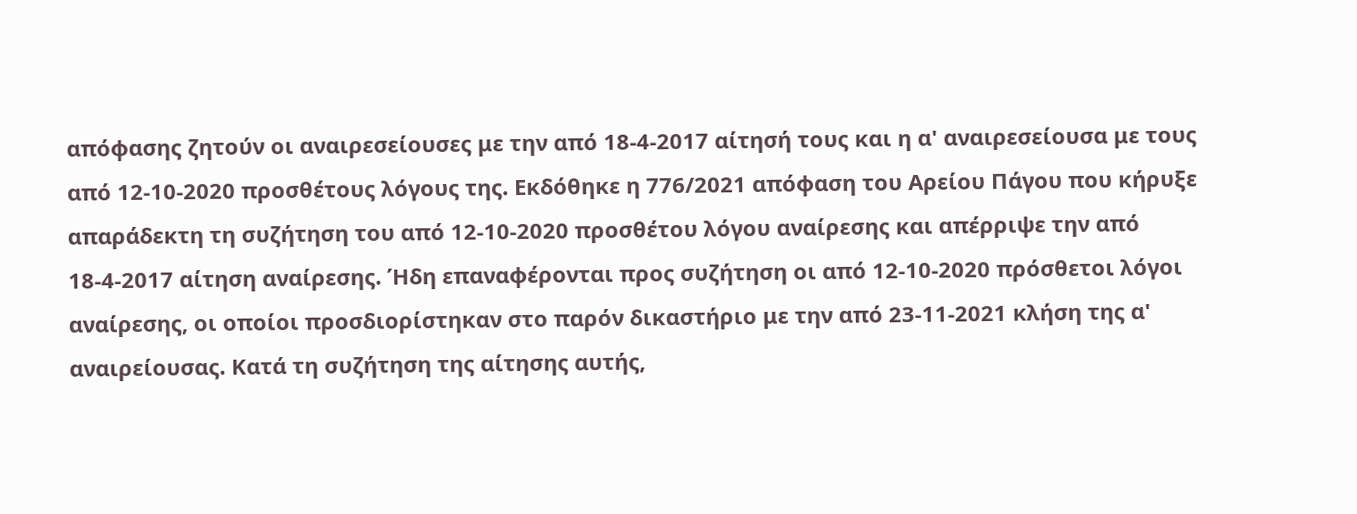απόφασης ζητούν οι αναιρεσείουσες με την από 18-4-2017 αίτησή τους και η α' αναιρεσείουσα με τους από 12-10-2020 προσθέτους λόγους της. Εκδόθηκε η 776/2021 απόφαση του Αρείου Πάγου που κήρυξε απαράδεκτη τη συζήτηση του από 12-10-2020 προσθέτου λόγου αναίρεσης και απέρριψε την από 18-4-2017 αίτηση αναίρεσης. Ήδη επαναφέρονται προς συζήτηση οι από 12-10-2020 πρόσθετοι λόγοι αναίρεσης, οι οποίοι προσδιορίστηκαν στο παρόν δικαστήριο με την από 23-11-2021 κλήση της α' αναιρείουσας. Κατά τη συζήτηση της αίτησης αυτής,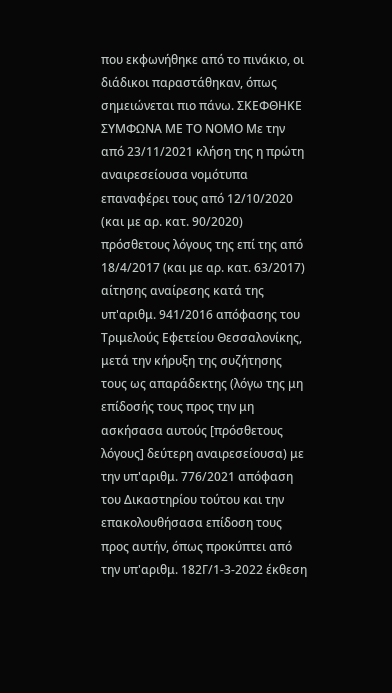που εκφωνήθηκε από το πινάκιο, οι διάδικοι παραστάθηκαν, όπως σημειώνεται πιο πάνω. ΣΚΕΦΘΗΚΕ ΣΥΜΦΩΝΑ ΜΕ ΤΟ ΝΟΜΟ Με την από 23/11/2021 κλήση της η πρώτη αναιρεσείουσα νομότυπα επαναφέρει τους από 12/10/2020 (και με αρ. κατ. 90/2020) πρόσθετους λόγους της επί της από 18/4/2017 (και με αρ. κατ. 63/2017) αίτησης αναίρεσης κατά της υπ'αριθμ. 941/2016 απόφασης του Τριμελούς Εφετείου Θεσσαλονίκης, μετά την κήρυξη της συζήτησης τους ως απαράδεκτης (λόγω της μη επίδοσής τους προς την μη ασκήσασα αυτούς [πρόσθετους λόγους] δεύτερη αναιρεσείουσα) με την υπ'αριθμ. 776/2021 απόφαση του Δικαστηρίου τούτου και την επακολουθήσασα επίδοση τους προς αυτήν, όπως προκύπτει από την υπ'αριθμ. 182Γ/1-3-2022 έκθεση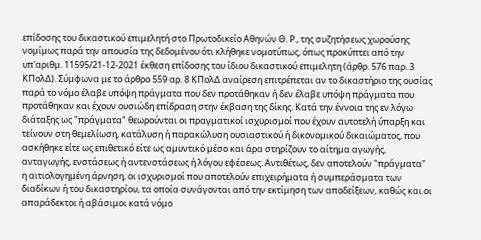επίδοσης του δικαστικού επιμελητή στο Πρωτοδικείο Αθηνών Θ. Ρ., της συζητήσεως χωρούσης νομίμως παρά την απουσία της δεδομένου ότι κλήθηκε νομοτύπως, όπως προκύπτει από την υπ'αριθμ. 11595/21-12-2021 έκθεση επίδοσης του ίδιου δικαστικού επιμελητη (άρθρ. 576 παρ. 3 ΚΠολΔ). Σύμφωνα με το άρθρο 559 αρ. 8 ΚΠολΔ αναίρεση επιτρέπεται αν το δικαστήριο της ουσίας παρά το νόμο έλαβε υπόψη πράγματα που δεν προτάθηκαν ή δεν έλαβε υπόψη πράγματα που προτάθηκαν και έχουν ουσιώδη επίδραση στην έκβαση της δίκης. Κατά την έννοια της εν λόγω διάταξης ως "πράγματα" θεωρούνται οι πραγματικοί ισχυρισμοί που έχουν αυτοτελή ύπαρξη και τείνουν στη θεμελίωση, κατάλυση ή παρακώλυση ουσιαστικού ή δικονομικού δικαιώματος, που ασκήθηκε είτε ως επιθετικό είτε ως αμυντικό μέσο και άρα στηρίζουν το αίτημα αγωγής, ανταγωγής, ενστάσεως ή αντενστάσεως ή λόγου εφέσεως. Αντιθέτως, δεν αποτελούν "πράγματα" η αιτιολογημένη άρνηση, οι ισχυρισμοί που αποτελούν επιχειρήματα ή συμπεράσματα των διαδίκων ή του δικαστηρίου, τα οποία συνάγονται από την εκτίμηση των αποδείξεων, καθώς και οι απαράδεκτοι ή αβάσιμοι κατά νόμο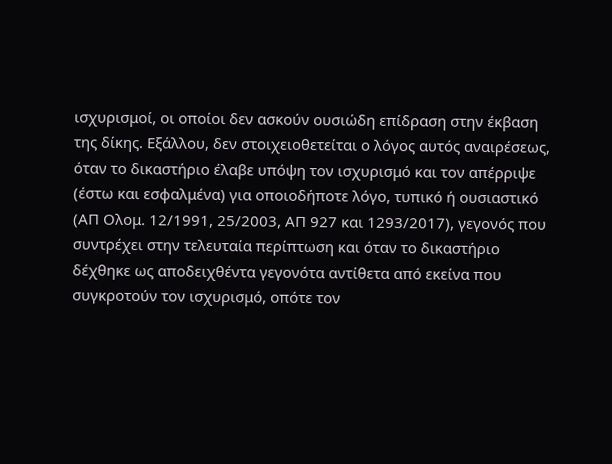ισχυρισμοί, οι οποίοι δεν ασκούν ουσιώδη επίδραση στην έκβαση της δίκης. Εξάλλου, δεν στοιχειοθετείται ο λόγος αυτός αναιρέσεως, όταν το δικαστήριο έλαβε υπόψη τον ισχυρισμό και τον απέρριψε (έστω και εσφαλμένα) για οποιοδήποτε λόγο, τυπικό ή ουσιαστικό (ΑΠ Ολομ. 12/1991, 25/2003, ΑΠ 927 και 1293/2017), γεγονός που συντρέχει στην τελευταία περίπτωση και όταν το δικαστήριο δέχθηκε ως αποδειχθέντα γεγονότα αντίθετα από εκείνα που συγκροτούν τον ισχυρισμό, οπότε τον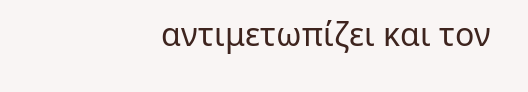αντιμετωπίζει και τον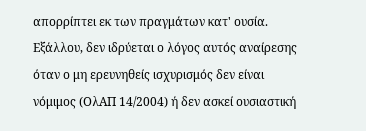απορρίπτει εκ των πραγμάτων κατ' ουσία. Εξάλλου, δεν ιδρύεται ο λόγος αυτός αναίρεσης όταν ο μη ερευνηθείς ισχυρισμός δεν είναι νόμιμος (ΟλΑΠ 14/2004) ή δεν ασκεί ουσιαστική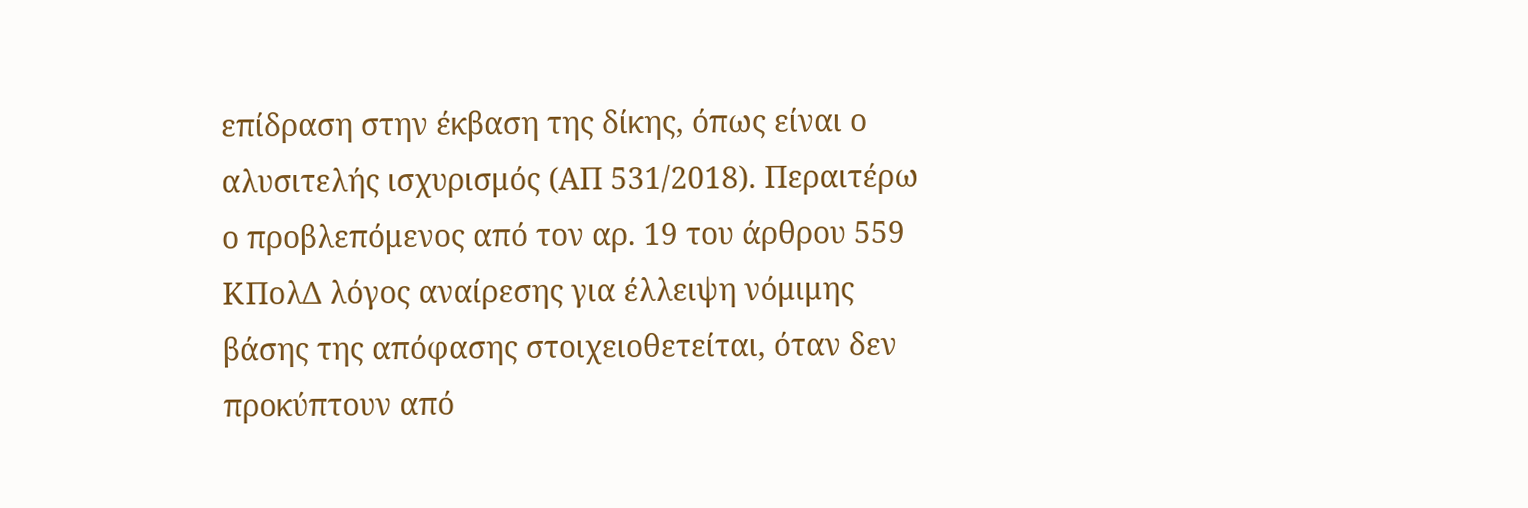επίδραση στην έκβαση της δίκης, όπως είναι ο αλυσιτελής ισχυρισμός (ΑΠ 531/2018). Περαιτέρω ο προβλεπόμενος από τον αρ. 19 του άρθρου 559 ΚΠολΔ λόγος αναίρεσης για έλλειψη νόμιμης βάσης της απόφασης στοιχειοθετείται, όταν δεν προκύπτουν από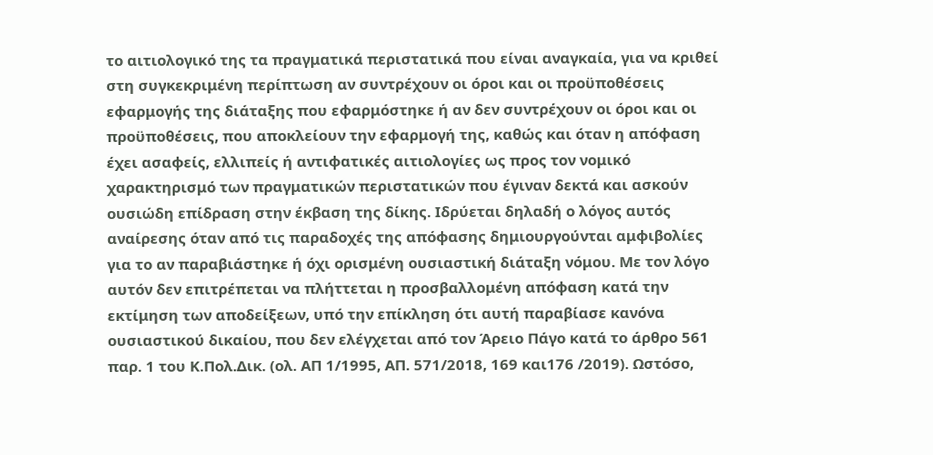το αιτιολογικό της τα πραγματικά περιστατικά που είναι αναγκαία, για να κριθεί στη συγκεκριμένη περίπτωση αν συντρέχουν οι όροι και οι προϋποθέσεις εφαρμογής της διάταξης που εφαρμόστηκε ή αν δεν συντρέχουν οι όροι και οι προϋποθέσεις, που αποκλείουν την εφαρμογή της, καθώς και όταν η απόφαση έχει ασαφείς, ελλιπείς ή αντιφατικές αιτιολογίες ως προς τον νομικό χαρακτηρισμό των πραγματικών περιστατικών που έγιναν δεκτά και ασκούν ουσιώδη επίδραση στην έκβαση της δίκης. Ιδρύεται δηλαδή ο λόγος αυτός αναίρεσης όταν από τις παραδοχές της απόφασης δημιουργούνται αμφιβολίες για το αν παραβιάστηκε ή όχι ορισμένη ουσιαστική διάταξη νόμου. Με τον λόγο αυτόν δεν επιτρέπεται να πλήττεται η προσβαλλομένη απόφαση κατά την εκτίμηση των αποδείξεων, υπό την επίκληση ότι αυτή παραβίασε κανόνα ουσιαστικού δικαίου, που δεν ελέγχεται από τον Άρειο Πάγο κατά το άρθρο 561 παρ. 1 του Κ.Πολ.Δικ. (ολ. ΑΠ 1/1995, ΑΠ. 571/2018, 169 και176 /2019). Ωστόσο,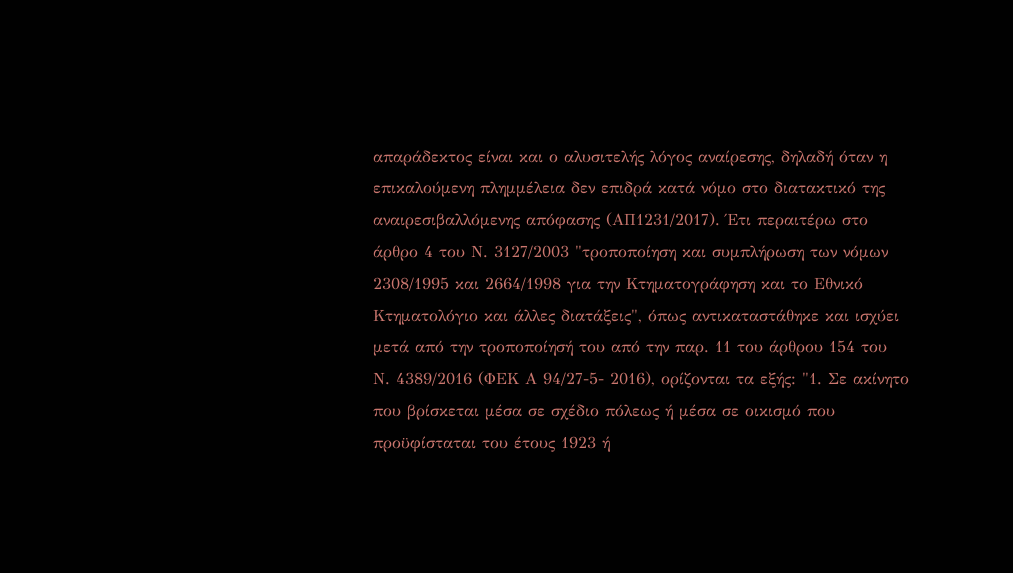απαράδεκτος είναι και ο αλυσιτελής λόγος αναίρεσης, δηλαδή όταν η επικαλούμενη πλημμέλεια δεν επιδρά κατά νόμο στο διατακτικό της αναιρεσιβαλλόμενης απόφασης (ΑΠ1231/2017). Έτι περαιτέρω στο άρθρο 4 του Ν. 3127/2003 "τροποποίηση και συμπλήρωση των νόμων 2308/1995 και 2664/1998 για την Κτηματογράφηση και το Εθνικό Κτηματολόγιο και άλλες διατάξεις", όπως αντικαταστάθηκε και ισχύει μετά από την τροποποίησή του από την παρ. 11 του άρθρου 154 του Ν. 4389/2016 (ΦΕΚ Α 94/27-5- 2016), ορίζονται τα εξής: "1. Σε ακίνητο που βρίσκεται μέσα σε σχέδιο πόλεως ή μέσα σε οικισμό που προϋφίσταται του έτους 1923 ή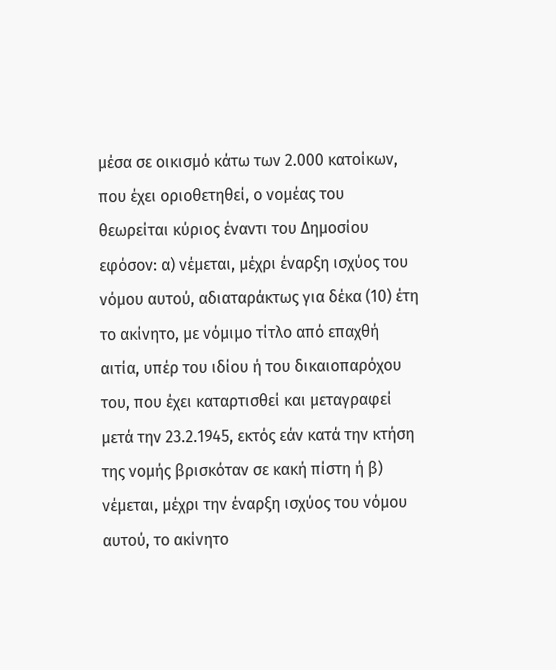μέσα σε οικισμό κάτω των 2.000 κατοίκων, που έχει οριοθετηθεί, ο νομέας του θεωρείται κύριος έναντι του Δημοσίου εφόσον: α) νέμεται, μέχρι έναρξη ισχύος του νόμου αυτού, αδιαταράκτως για δέκα (10) έτη το ακίνητο, με νόμιμο τίτλο από επαχθή αιτία, υπέρ του ιδίου ή του δικαιοπαρόχου του, που έχει καταρτισθεί και μεταγραφεί μετά την 23.2.1945, εκτός εάν κατά την κτήση της νομής βρισκόταν σε κακή πίστη ή β) νέμεται, μέχρι την έναρξη ισχύος του νόμου αυτού, το ακίνητο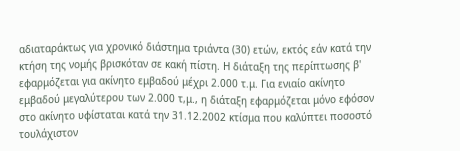αδιαταράκτως για χρονικό διάστημα τριάντα (30) ετών, εκτός εάν κατά την κτήση της νομής βρισκόταν σε κακή πίστη. Η διάταξη της περίπτωσης β' εφαρμόζεται για ακίνητο εμβαδού μέχρι 2.000 τ.μ. Για ενιαίο ακίνητο εμβαδού μεγαλύτερου των 2.000 τ,μ., η διάταξη εφαρμόζεται μόνο εφόσον στο ακίνητο υφίσταται κατά την 31.12.2002 κτίσμα που καλύπτει ποσοστό τουλάχιστον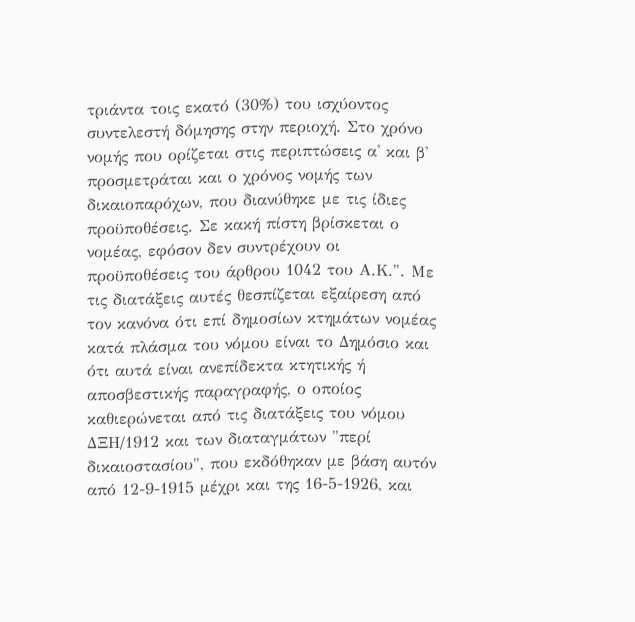τριάντα τοις εκατό (30%) του ισχύοντος συντελεστή δόμησης στην περιοχή. Στο χρόνο νομής που ορίζεται στις περιπτώσεις α' και β' προσμετράται και ο χρόνος νομής των δικαιοπαρόχων, που διανύθηκε με τις ίδιες προϋποθέσεις. Σε κακή πίστη βρίσκεται ο νομέας, εφόσον δεν συντρέχουν οι προϋποθέσεις του άρθρου 1042 του Α.Κ.". Με τις διατάξεις αυτές θεσπίζεται εξαίρεση από τον κανόνα ότι επί δημοσίων κτημάτων νομέας κατά πλάσμα του νόμου είναι το Δημόσιο και ότι αυτά είναι ανεπίδεκτα κτητικής ή αποσβεστικής παραγραφής, ο οποίος καθιερώνεται από τις διατάξεις του νόμου ΔΞΗ/1912 και των διαταγμάτων "περί δικαιοστασίου", που εκδόθηκαν με βάση αυτόν από 12-9-1915 μέχρι και της 16-5-1926, και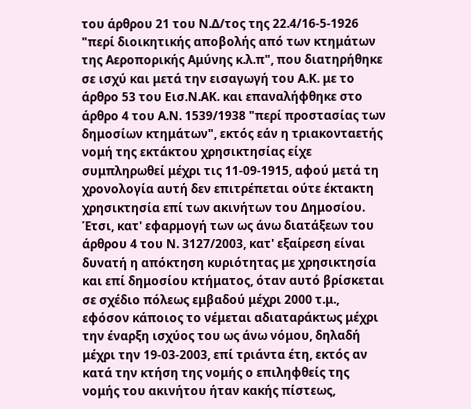του άρθρου 21 του Ν.Δ/τος της 22.4/16-5-1926 "περί διοικητικής αποβολής από των κτημάτων της Αεροπορικής Αμύνης κ.λ.π", που διατηρήθηκε σε ισχύ και μετά την εισαγωγή του Α.Κ. με το άρθρο 53 του Εισ.Ν.ΑΚ. και επαναλήφθηκε στο άρθρο 4 του Α.Ν. 1539/1938 "περί προστασίας των δημοσίων κτημάτων", εκτός εάν η τριακονταετής νομή της εκτάκτου χρησικτησίας είχε συμπληρωθεί μέχρι τις 11-09-1915, αφού μετά τη χρονολογία αυτή δεν επιτρέπεται ούτε έκτακτη χρησικτησία επί των ακινήτων του Δημοσίου. Έτσι, κατ' εφαρμογή των ως άνω διατάξεων του άρθρου 4 του Ν. 3127/2003, κατ' εξαίρεση είναι δυνατή η απόκτηση κυριότητας με χρησικτησία και επί δημοσίου κτήματος, όταν αυτό βρίσκεται σε σχέδιο πόλεως εμβαδού μέχρι 2000 τ.μ., εφόσον κάποιος το νέμεται αδιαταράκτως μέχρι την έναρξη ισχύος του ως άνω νόμου, δηλαδή μέχρι την 19-03-2003, επί τριάντα έτη, εκτός αν κατά την κτήση της νομής ο επιληφθείς της νομής του ακινήτου ήταν κακής πίστεως,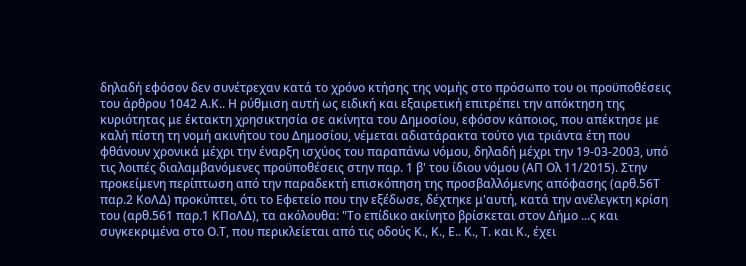δηλαδή εφόσον δεν συνέτρεχαν κατά το χρόνο κτήσης της νομής στο πρόσωπο του οι προϋποθέσεις του άρθρου 1042 Α.Κ.. Η ρύθμιση αυτή ως ειδική και εξαιρετική επιτρέπει την απόκτηση της κυριότητας με έκτακτη χρησικτησία σε ακίνητα του Δημοσίου, εφόσον κάποιος, που απέκτησε με καλή πίστη τη νομή ακινήτου του Δημοσίου, νέμεται αδιατάρακτα τούτο για τριάντα έτη που φθάνουν χρονικά μέχρι την έναρξη ισχύος του παραπάνω νόμου, δηλαδή μέχρι την 19-03-2003, υπό τις λοιπές διαλαμβανόμενες προϋποθέσεις στην παρ. 1 β' του ίδιου νόμου (ΑΠ Ολ 11/2015). Στην προκείμενη περίπτωση από την παραδεκτή επισκόπηση της προσβαλλόμενης απόφασης (αρθ.56Τ παρ.2 ΚοΛΔ) προκύπτει, ότι το Εφετείο που την εξέδωσε, δέχτηκε μ'αυτή, κατά την ανέλεγκτη κρίση του (αρθ.561 παρ.1 ΚΠοΛΔ), τα ακόλουθα: "Το επίδικο ακίνητο βρίσκεται στον Δήμο ...ς και συγκεκριμένα στο Ο.Τ, που περικλείεται από τις οδούς Κ., Κ., Ε.. Κ., Τ. και Κ., έχει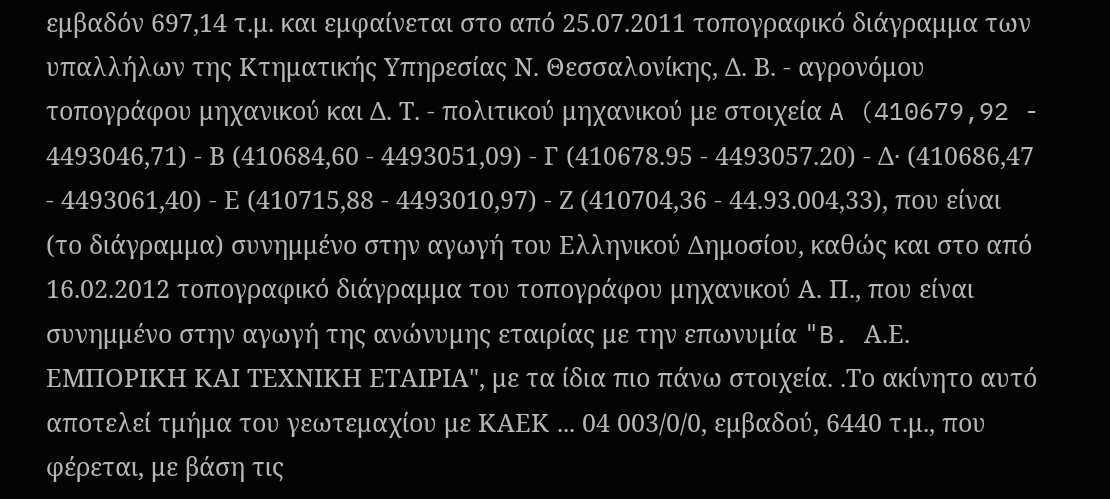εμβαδόν 697,14 τ.μ. και εμφαίνεται στο από 25.07.2011 τοπογραφικό διάγραμμα των υπαλλήλων της Κτηματικής Υπηρεσίας Ν. Θεσσαλονίκης, Δ. Β. - αγρονόμου τοπογράφου μηχανικού και Δ. Τ. - πολιτικού μηχανικού με στοιχεία A (410679,92 - 4493046,71) - Β (410684,60 - 4493051,09) - Γ (410678.95 - 4493057.20) - Δ· (410686,47 - 4493061,40) - Ε (410715,88 - 4493010,97) - Ζ (410704,36 - 44.93.004,33), που είναι (το διάγραμμα) συνημμένο στην αγωγή του Ελληνικού Δημοσίου, καθώς και στο από 16.02.2012 τοπογραφικό διάγραμμα του τοπογράφου μηχανικού Α. Π., που είναι συνημμένο στην αγωγή της ανώνυμης εταιρίας με την επωνυμία "B. Α.Ε. ΕΜΠΟΡΙΚΗ ΚΑΙ ΤΕΧΝΙΚΗ ΕΤΑΙΡΙΑ", με τα ίδια πιο πάνω στοιχεία. .Το ακίνητο αυτό αποτελεί τμήμα του γεωτεμαχίου με ΚΑΕΚ ... 04 003/0/0, εμβαδού, 6440 τ.μ., που φέρεται, με βάση τις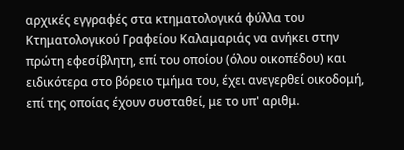αρχικές εγγραφές στα κτηματολογικά φύλλα του Κτηματολογικού Γραφείου Καλαμαριάς να ανήκει στην πρώτη εφεσίβλητη, επί του οποίου (όλου οικοπέδου) και ειδικότερα στο βόρειο τμήμα του, έχει ανεγερθεί οικοδομή, επί της οποίας έχουν συσταθεί, με το υπ' αριθμ.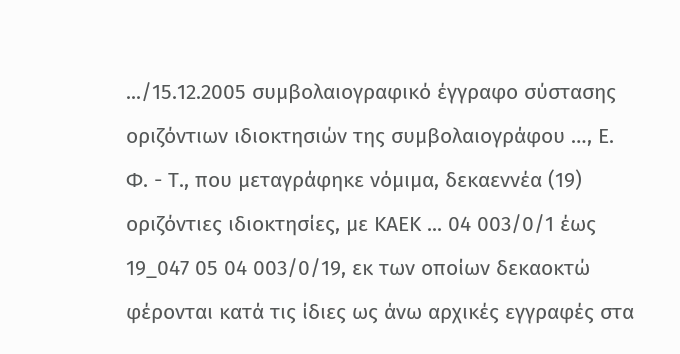.../15.12.2005 συμβολαιογραφικό έγγραφο σύστασης οριζόντιων ιδιοκτησιών της συμβολαιογράφου …, Ε. Φ. - Τ., που μεταγράφηκε νόμιμα, δεκαεννέα (19) οριζόντιες ιδιοκτησίες, με ΚΑΕΚ ... 04 003/0/1 έως 19_047 05 04 003/0/19, εκ των οποίων δεκαοκτώ φέρονται κατά τις ίδιες ως άνω αρχικές εγγραφές στα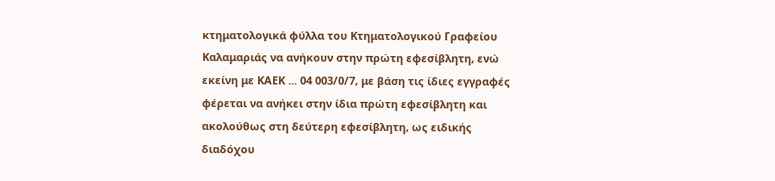κτηματολογικά φύλλα του Κτηματολογικού Γραφείου Καλαμαριάς να ανήκουν στην πρώτη εφεσίβλητη, ενώ εκείνη με ΚΑΕΚ ... 04 003/0/7, με βάση τις ίδιες εγγραφές φέρεται να ανήκει στην ίδια πρώτη εφεσίβλητη και ακολούθως στη δεύτερη εφεσίβλητη, ως ειδικής διαδόχου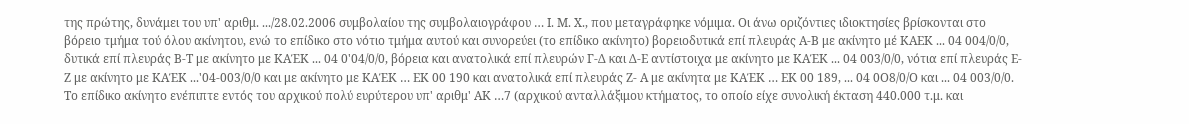της πρώτης, δυνάμει του υπ' αριθμ. .../28.02.2006 συμβολαίου της συμβολαιογράφου … Ι. Μ. Χ., που μεταγράφηκε νόμιμα. Οι άνω οριζόντιες ιδιοκτησίες βρίσκονται στο βόρειο τμήμα τού όλου ακίνητου, ενώ το επίδικο στο νότιο τμήμα αυτού και συνορεύει (το επίδικο ακίνητο) βορειοδυτικά επί πλευράς Α-Β με ακίνητο μέ ΚΑΕΚ ... 04 004/0/0, δυτικά επί πλευράς Β-Τ με ακίνητο με ΚΑΈΚ ... 04 0'04/0/0, βόρεια και ανατολικά επί πλευρών Γ-Δ και Δ-Ε αντίστοιχα με ακίνητο με ΚΑΈΚ ... 04 003/0/0, νότια επί πλευράς Ε-Ζ με ακίνητο με ΚΑΈΚ ...'04-003/0/0 και με ακίνητο με ΚΑΈΚ … ΕΚ 00 190 και ανατολικά επί πλευράς Ζ- Α με ακίνητα με ΚΑΈΚ … ΕΚ 00 189, ... 04 0Ο8/0/Ο και ... 04 003/0/0. Το επίδικο ακίνητο ενέπιπτε εντός του αρχικού πολύ ευρύτερου υπ' αριθμ' ΑΚ …7 (αρχικού ανταλλάξιμου κτήματος, το οποίο είχε συνολική έκταση 440.000 τ.μ. και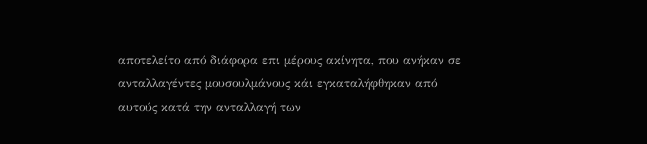αποτελείτο από διάφορα επι μέρους ακίνητα, που ανήκαν σε ανταλλαγέντες μουσουλμάνους κάι εγκαταλήφθηκαν από αυτούς κατά την ανταλλαγή των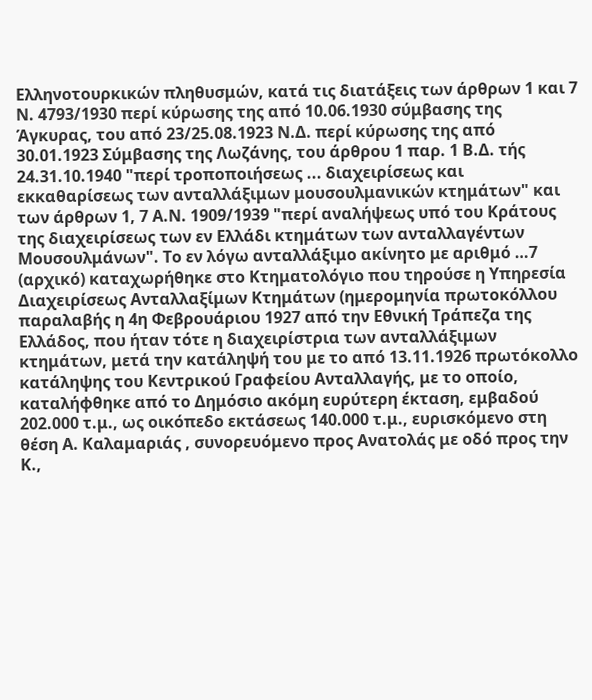Ελληνοτουρκικών πληθυσμών, κατά τις διατάξεις των άρθρων 1 και 7 Ν. 4793/1930 περί κύρωσης της από 10.06.1930 σύμβασης της Άγκυρας, του από 23/25.08.1923 Ν.Δ. περί κύρωσης της από 30.01.1923 Σύμβασης της Λωζάνης, του άρθρου 1 παρ. 1 Β.Δ. τής 24.31.10.1940 "περί τροποποιήσεως ... διαχειρίσεως και εκκαθαρίσεως των ανταλλάξιμων μουσουλμανικών κτημάτων" και των άρθρων 1, 7 Α.Ν. 1909/1939 "περί αναλήψεως υπό του Κράτους της διαχειρίσεως των εν Ελλάδι κτημάτων των ανταλλαγέντων Μουσουλμάνων". Το εν λόγω ανταλλάξιμο ακίνητο με αριθμό …7 (αρχικό) καταχωρήθηκε στο Κτηματολόγιο που τηρούσε η Υπηρεσία Διαχειρίσεως Ανταλλαξίμων Κτημάτων (ημερομηνία πρωτοκόλλου παραλαβής η 4η Φεβρουάριου 1927 από την Εθνική Τράπεζα της Ελλάδος, που ήταν τότε η διαχειρίστρια των ανταλλάξιμων κτημάτων, μετά την κατάληψή του με το από 13.11.1926 πρωτόκολλο κατάληψης του Κεντρικού Γραφείου Ανταλλαγής, με το οποίο, καταλήφθηκε από το Δημόσιο ακόμη ευρύτερη έκταση, εμβαδού 202.000 τ.μ., ως οικόπεδο εκτάσεως 140.000 τ.μ., ευρισκόμενο στη θέση Α. Καλαμαριάς , συνορευόμενο προς Ανατολάς με οδό προς την Κ.,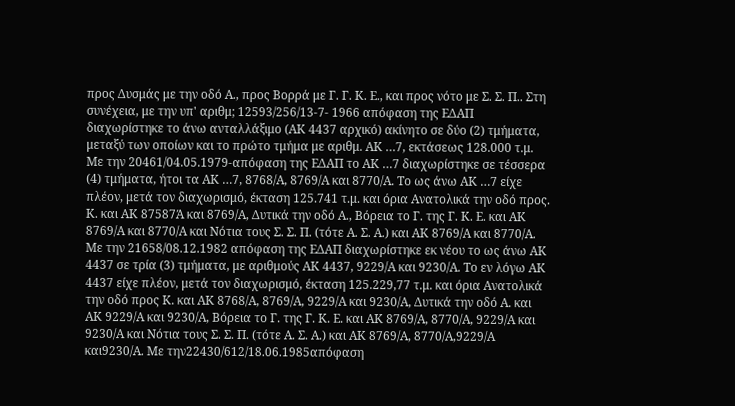προς Δυσμάς με την οδό Α., προς Βορρά με Γ. Γ. Κ. Ε., και προς νότο με Σ. Σ. Π.. Στη συνέχεια, με την υπ' αριθμ; 12593/256/13-7- 1966 απόφαση της ΕΔΑΠ διαχωρίστηκε το άνω ανταλλάξιμο (ΑΚ 4437 αρχικό) ακίνητο σε δύο (2) τμήματα, μεταξύ των οποίων και το πρώτο τμήμα με αριθμ. ΑΚ …7, εκτάσεως 128.000 τ.μ. Με την 20461/04.05.1979-απόφαση της ΕΔΑΠ το ΑΚ …7 διαχωρίστηκε σε τέσσερα (4) τμήματα, ήτοι τα ΑΚ …7, 8768/Α, 8769/Α και 8770/Α. Το ως άνω ΑΚ …7 είχε πλέον, μετά τον διαχωρισμό, έκταση 125.741 τ.μ. και όρια Ανατολικά την οδό προς. Κ. και ΑΚ 87587Ά και 8769/Α, Δυτικά την οδό Α., Βόρεια το Γ. της Γ. Κ. Ε. και ΑΚ 8769/Α και 8770/Α και Νότια τους Σ. Σ. Π. (τότε Α. Σ. Α.) και ΑΚ 8769/Α και 8770/Α. Με την 21658/08.12.1982 απόφαση της ΕΔΑΠ διαχωρίστηκε εκ νέου το ως άνω ΑΚ 4437 σε τρία (3) τμήματα, με αριθμούς ΑΚ 4437, 9229/Α και 9230/Α. Το εν λόγω ΑΚ 4437 είχε πλέον, μετά τον διαχωρισμό, έκταση 125.229,77 τ.μ. και όρια Ανατολικά την οδό προς Κ. και ΑΚ 8768/Α, 8769/Α, 9229/Α και 9230/Α, Δυτικά την οδό Α. και ΑΚ 9229/Α και 9230/Α, Βόρεια το Γ. της Γ. Κ. Ε. και ΑΚ 8769/Α, 8770/Α, 9229/Α και 9230/Α και Νότια τους Σ. Σ. Π. (τότε Α. Σ. Α.) και ΑΚ 8769/Α, 8770/Α,9229/Α και9230/Α. Με την22430/612/18.06.1985απόφαση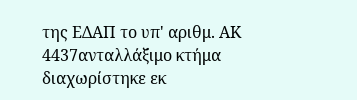της ΕΔΑΠ το υπ' αριθμ. ΑΚ 4437ανταλλάξιμο κτήμα διαχωρίστηκε εκ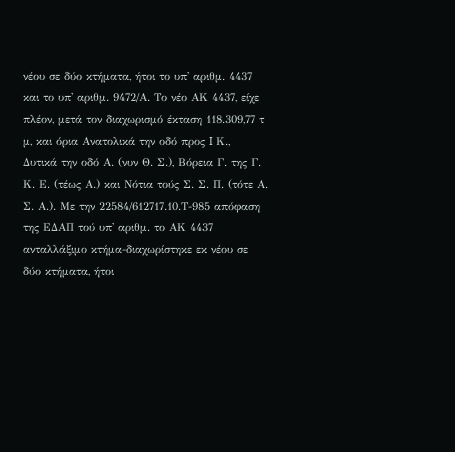νέου σε δύο κτήματα, ήτοι το υπ' αριθμ. 4437 και το υπ' αριθμ. 9472/Α. Το νέο ΑΚ 4437, είχε πλέον, μετά τον διαχωρισμό έκταση 118.309,77 τ μ, και όρια Ανατολικά την οδό προς I Κ., Δυτικά την οδό Α. (νυν Θ. Σ.), Βόρεια Γ. της Γ. Κ. Ε. (τέως Α.) και Νότια τούς Σ. Σ. Π. (τότε Α. Σ. Α.). Με την 22584/612717.10.Τ-985 απόφαση της ΕΔΑΠ τού υπ' αριθμ. το ΑΚ 4437 ανταλλάξιμο κτήμα-διαχωρίστηκε εκ νέου σε δύο κτήματα, ήτοι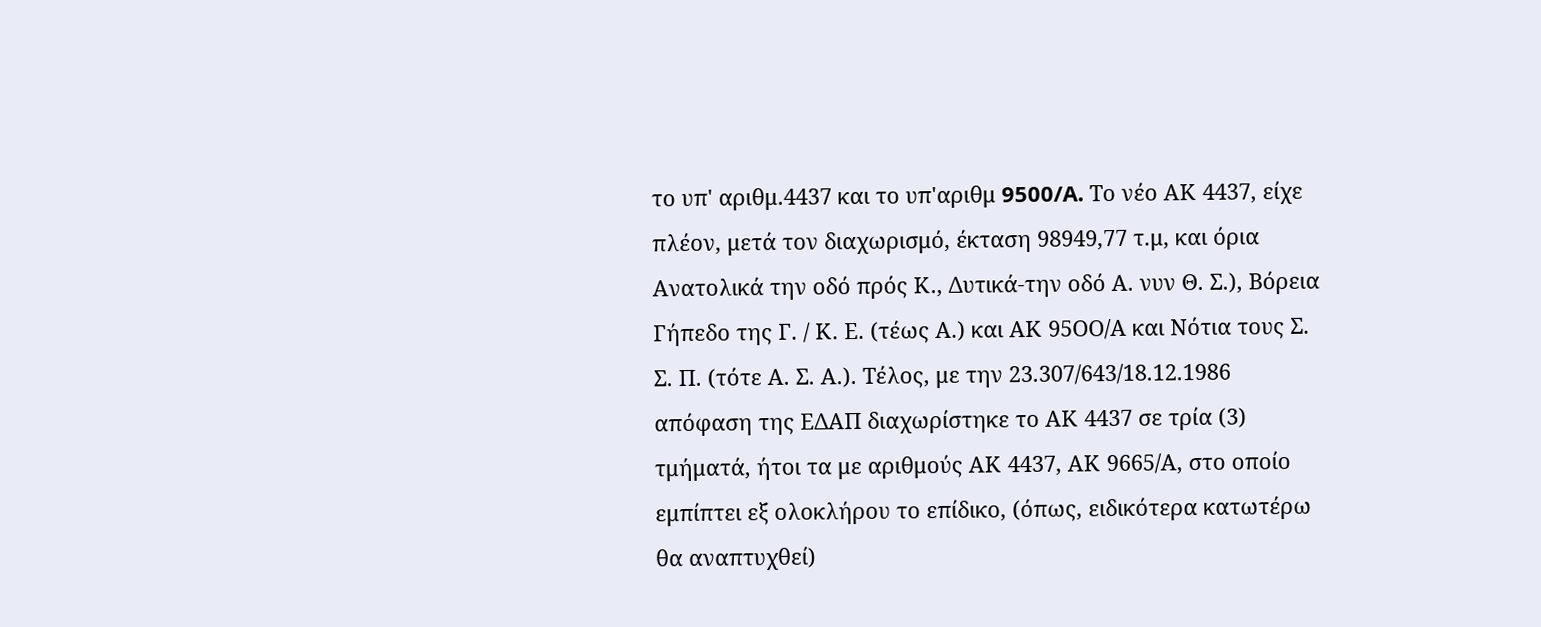το υπ' αριθμ.4437 και το υπ'αριθμ 9500/A. Το νέο ΑΚ 4437, είχε πλέον, μετά τον διαχωρισμό, έκταση 98949,77 τ.μ, και όρια Ανατολικά την οδό πρός Κ., Δυτικά-την οδό Α. νυν Θ. Σ.), Βόρεια Γήπεδο της Γ. / Κ. Ε. (τέως Α.) και ΑΚ 95ΟΟ/Α και Νότια τους Σ. Σ. Π. (τότε Α. Σ. Α.). Τέλος, με την 23.307/643/18.12.1986 απόφαση της ΕΔΑΠ διαχωρίστηκε το ΑΚ 4437 σε τρία (3) τμήματά, ήτοι τα με αριθμούς ΑΚ 4437, ΑΚ 9665/Α, στο οποίο εμπίπτει εξ ολοκλήρου το επίδικο, (όπως, ειδικότερα κατωτέρω θα αναπτυχθεί)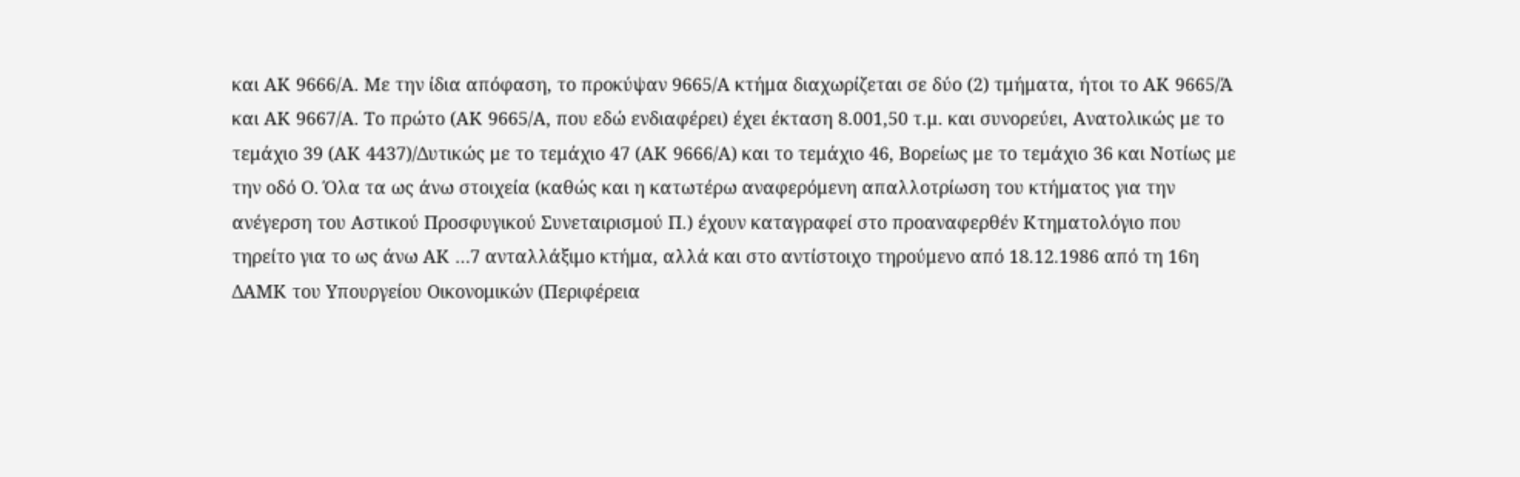και ΑΚ 9666/Α. Με την ίδια απόφαση, το προκύψαν 9665/Α κτήμα διαχωρίζεται σε δύο (2) τμήματα, ήτοι το ΑΚ 9665/Ά και ΑΚ 9667/Α. Το πρώτο (ΑΚ 9665/Α, που εδώ ενδιαφέρει) έχει έκταση 8.001,50 τ.μ. και συνορεύει, Ανατολικώς με το τεμάχιο 39 (ΑΚ 4437)/Δυτικώς με το τεμάχιο 47 (ΑΚ 9666/Α) και το τεμάχιο 46, Βορείως με το τεμάχιο 36 και Νοτίως με την οδό Ο. Όλα τα ως άνω στοιχεία (καθώς και η κατωτέρω αναφερόμενη απαλλοτρίωση του κτήματος για την ανέγερση του Αστικού Προσφυγικού Συνεταιρισμού Π.) έχουν καταγραφεί στο προαναφερθέν Κτηματολόγιο που τηρείτο για το ως άνω ΑΚ …7 ανταλλάξιμο κτήμα, αλλά και στο αντίστοιχο τηρούμενο από 18.12.1986 από τη 16η ΔΑΜΚ του Υπουργείου Οικονομικών (Περιφέρεια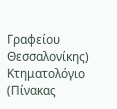Γραφείου Θεσσαλονίκης) Κτηματολόγιο (Πίνακας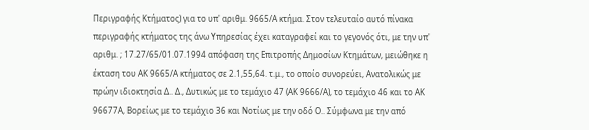Περιγραφής Κτήματος) για το υπ' αριθμ. 9665/Α κτήμα. Στον τελευταίο αυτό πίνακα περιγραφής κτήματος της άνω Υπηρεσίας έχει καταγραφεί και το γεγονός ότι, με την υπ' αριθμ. ; 17.27/65/01.07.1994 απόφαση της Επιτροπής Δημοσίων Κτημάτων, μειώθηκε η έκταση του ΑΚ 9665/Α κτήματος σε 2.1,55,64. τ.μ., το οποίο συνορεύει, Ανατολικώς με πρώην ιδιοκτησία Δ.. Δ., Δυτικώς με το τεμάχιο 47 (ΑΚ 9666/Α), το τεμάχιο 46 και το ΑΚ 96677Α, Βορείως με το τεμάχιο 36 και Νοτίως με την οδό Ο.. Σύμφωνα με την από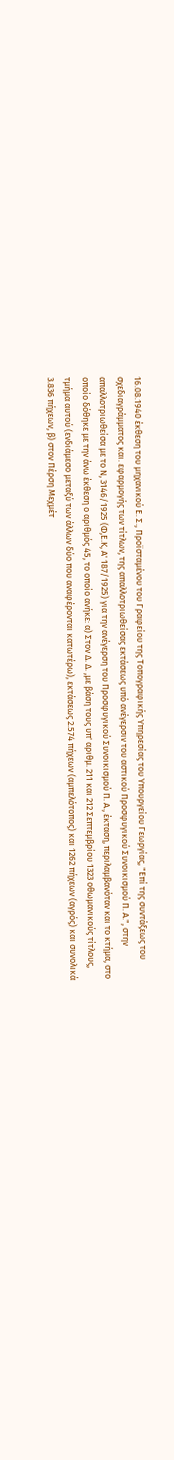16.08.1940 έκθεση του μηχανικού Ε. Σ., Προϊσταμένου του Γραφείου της Τοπογραφικής Υπηρεσίας του Υπουργείου Γεωργίας, "Επί της συντάξεως του σχεδιαγράμματος και. εφαρμογής των τίτλων, της απαλλοτριωθείσας εκτάσεως υπό ανέγερσιν του αστικού Προσφυγικού Συνοικισμού Π. Α.", στην απαλλοτριωθείσα με το Ν, 3146/1925 (Φ,Ε.Κ, Α' 187/1925) για την ανέγερση του Προσφυγικού Συνοικισμού Π. Α., έκταση, περιλαμβανόταν και το κτήμα, στο οποίο δόθηκε με την άνω έκθεση ο αριθμός 45, το οποίο ανήκε: α) Στον Δ. Δ. ,με βάση τους υπ' αριθμ. 211 και 212 Σεπτεμβρίου 1323 οθωμανικούς τίτλους, τμήμα αυτού (ενδιάμεσο μεταξύ των άλλων δύο που αναφέρονται κατωτέρω), εκτάσεως 2.574 πήχεων (αμπελότοπος) και 1262 πήχεων (αγρός) και συνολικά 3.836 πήχεων, β) στον Πέρση Μεχμέτ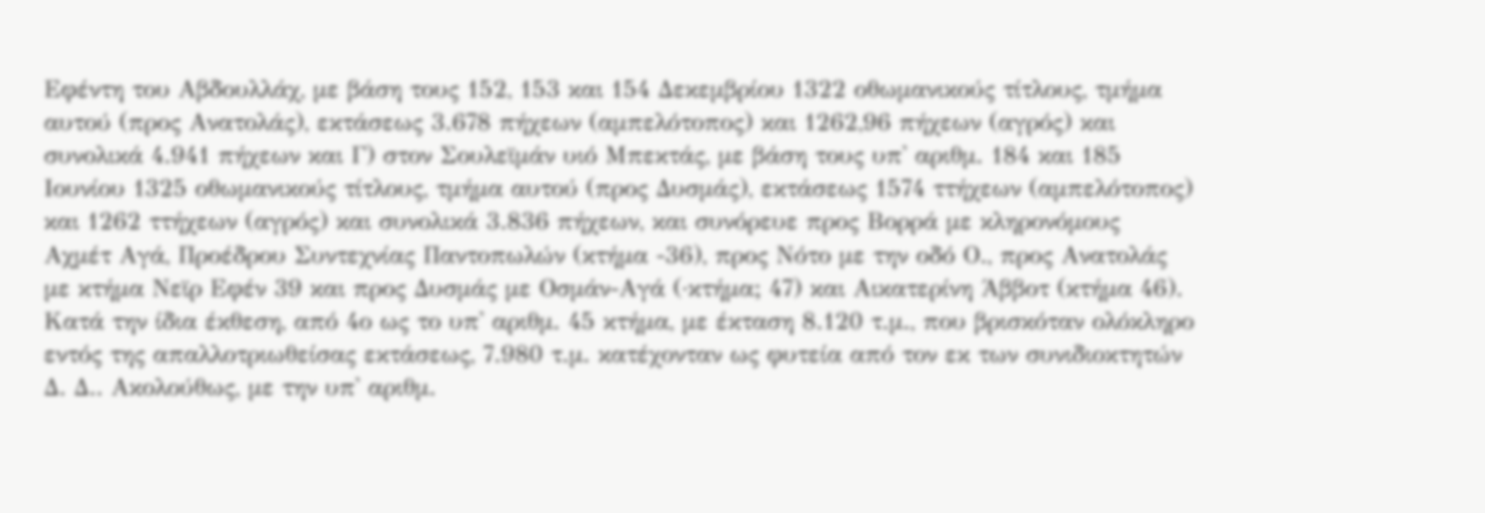Εφέντη του Αβδουλλάχ, με βάση τους 152, 153 και 154 Δεκεμβρίου 1322 οθωμανικούς τίτλους, τμήμα αυτού (προς Ανατολάς), εκτάσεως 3.678 πήχεων (αμπελότοπος) και 1262,96 πήχεων (αγρός) και συνολικά 4.941 πήχεων και Γ) στον Σουλεϊμάν υιό Μπεκτάς, με βάση τους υπ' αριθμ. 184 και 185 Ιουνίου 1325 οθωμανικούς τίτλους, τμήμα αυτού (προς Δυσμάς), εκτάσεως 1574 ττήχεων (αμπελότοπος) και 1262 ττήχεων (αγρός) και συνολικά 3.836 πήχεων, και συνόρευε προς Βορρά με κληρονόμους Αχμέτ Αγά, Προέδρου Συντεχνίας Παντοπωλών (κτήμα -36), προς Νότο με την οδό Ο., προς Ανατολάς με κτήμα Νεϊρ Εφέν 39 και προς Δυσμάς με Οσμάν-Αγά (·κτήμα; 47) και Αικατερίνη Άββοτ (κτήμα 46). Κατά την ίδια έκθεση, από 4ο ως το υπ' αριθμ. 45 κτήμα, με έκταση 8.120 τ.μ., που βρισκόταν ολόκληρο εντός της απαλλοτριωθείσας εκτάσεως, 7.980 τ.μ. κατέχονταν ως φυτεία από τον εκ των συνιδιοκτητών Δ. Δ.. Ακολούθως, με την υπ' αριθμ.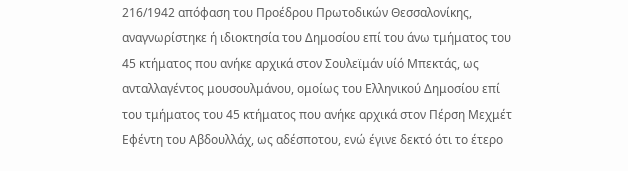216/1942 απόφαση του Προέδρου Πρωτοδικών Θεσσαλονίκης, αναγνωρίστηκε ή ιδιοκτησία του Δημοσίου επί του άνω τμήματος του 45 κτήματος που ανήκε αρχικά στον Σουλεϊμάν υίό Μπεκτάς, ως ανταλλαγέντος μουσουλμάνου, ομοίως του Ελληνικού Δημοσίου επί του τμήματος του 45 κτήματος που ανήκε αρχικά στον Πέρση Μεχμέτ Εφέντη του Αβδουλλάχ, ως αδέσποτου, ενώ έγινε δεκτό ότι το έτερο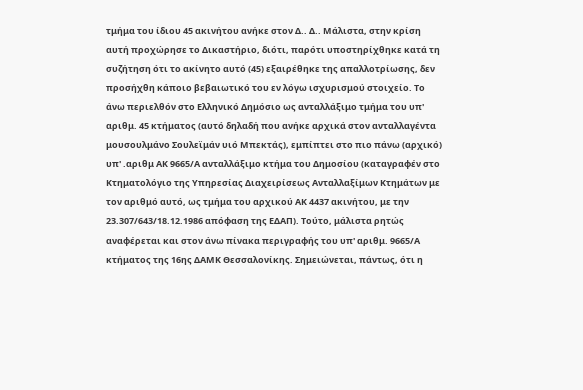τμήμα του ίδιου 45 ακινήτου ανήκε στον Δ.. Δ.. Μάλιστα, στην κρίση αυτή προχώρησε το Δικαστήριο, διότι, παρότι υποστηρίχθηκε κατά τη συζήτηση ότι το ακίνητο αυτό (45) εξαιρέθηκε της απαλλοτρίωσης, δεν προσήχθη κάποιο βεβαιωτικό του εν λόγω ισχυρισμού στοιχείο. Το άνω περιελθόν στο Ελληνικό Δημόσιο ως ανταλλάξιμο τμήμα του υπ' αριθμ. 45 κτήματος (αυτό δηλαδή που ανήκε αρχικά στον ανταλλαγέντα μουσουλμάνο Σουλεϊμάν υιό Μπεκτάς), εμπίπτει στο πιο πάνω (αρχικό) υπ' .αριθμ ΑΚ 9665/Α ανταλλάξιμο κτήμα του Δημοσίου (καταγραφέν στο Κτηματολόγιο της Υπηρεσίας Διαχειρίσεως Ανταλλαξίμων Κτημάτων με τον αριθμό αυτό, ως τμήμα του αρχικού ΑΚ 4437 ακινήτου, με την 23.307/643/18.12.1986 απόφαση της ΕΔΑΠ). Τούτο, μάλιστα ρητώς αναφέρεται και στον άνω πίνακα περιγραφής του υπ' αριθμ. 9665/Α κτήματος της 16ης ΔΑΜΚ Θεσσαλονίκης. Σημειώνεται, πάντως, ότι η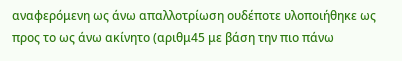αναφερόμενη ως άνω απαλλοτρίωση ουδέποτε υλοποιήθηκε ως προς το ως άνω ακίνητο (αριθμ45 με βάση την πιο πάνω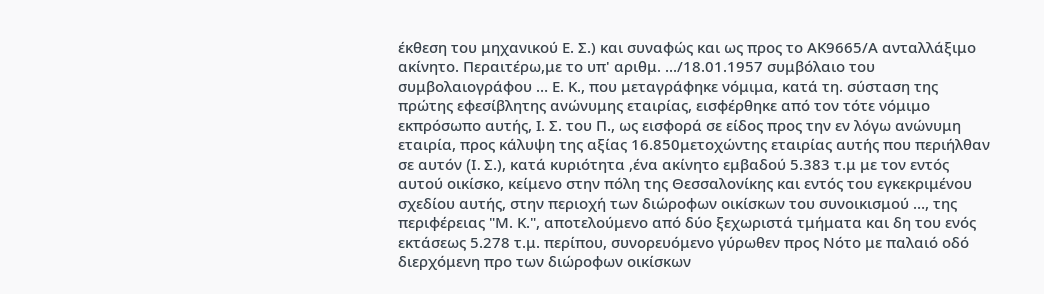έκθεση του μηχανικού Ε. Σ.) και συναφώς και ως προς το ΑΚ9665/Α ανταλλάξιμο ακίνητο. Περαιτέρω,με το υπ' αριθμ. .../18.01.1957 συμβόλαιο του συμβολαιογράφου … Ε. Κ., που μεταγράφηκε νόμιμα, κατά τη. σύσταση της πρώτης εφεσίβλητης ανώνυμης εταιρίας, εισφέρθηκε από τον τότε νόμιμο εκπρόσωπο αυτής, Ι. Σ. του Π., ως εισφορά σε είδος προς την εν λόγω ανώνυμη εταιρία, προς κάλυψη της αξίας 16.850μετοχώντης εταιρίας αυτής που περιήλθαν σε αυτόν (I. Σ.), κατά κυριότητα ,ένα ακίνητο εμβαδού 5.383 τ.μ με τον εντός αυτού οικίσκο, κείμενο στην πόλη της Θεσσαλονίκης και εντός του εγκεκριμένου σχεδίου αυτής, στην περιοχή των διώροφων οικίσκων του συνοικισμού …, της περιφέρειας "Μ. Κ.", αποτελούμενο από δύο ξεχωριστά τμήματα και δη του ενός εκτάσεως 5.278 τ.μ. περίπου, συνορευόμενο γύρωθεν προς Νότο με παλαιό οδό διερχόμενη προ των διώροφων οικίσκων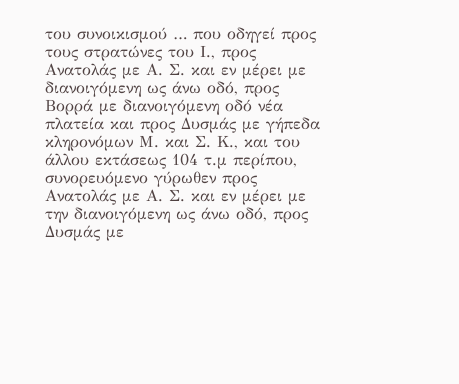του συνοικισμού … που οδηγεί προς τους στρατώνες του Ι., προς Ανατολάς με Α. Σ. και εν μέρει με διανοιγόμενη ως άνω οδό, προς Βορρά με διανοιγόμενη οδό νέα πλατεία και προς Δυσμάς με γήπεδα κληρονόμων Μ. και Σ. Κ., και του άλλου εκτάσεως 104 τ.μ περίπου, συνορευόμενο γύρωθεν προς Ανατολάς με Α. Σ. και εν μέρει με την διανοιγόμενη ως άνω οδό, προς Δυσμάς με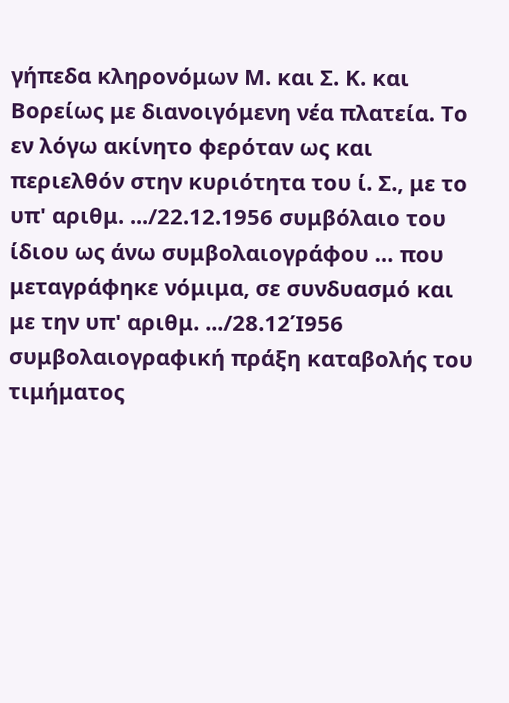γήπεδα κληρονόμων Μ. και Σ. Κ. και Βορείως με διανοιγόμενη νέα πλατεία. Το εν λόγω ακίνητο φερόταν ως και περιελθόν στην κυριότητα του ί. Σ., με το υπ' αριθμ. .../22.12.1956 συμβόλαιο του ίδιου ως άνω συμβολαιογράφου … που μεταγράφηκε νόμιμα, σε συνδυασμό και με την υπ' αριθμ. .../28.12Ί956 συμβολαιογραφική πράξη καταβολής του τιμήματος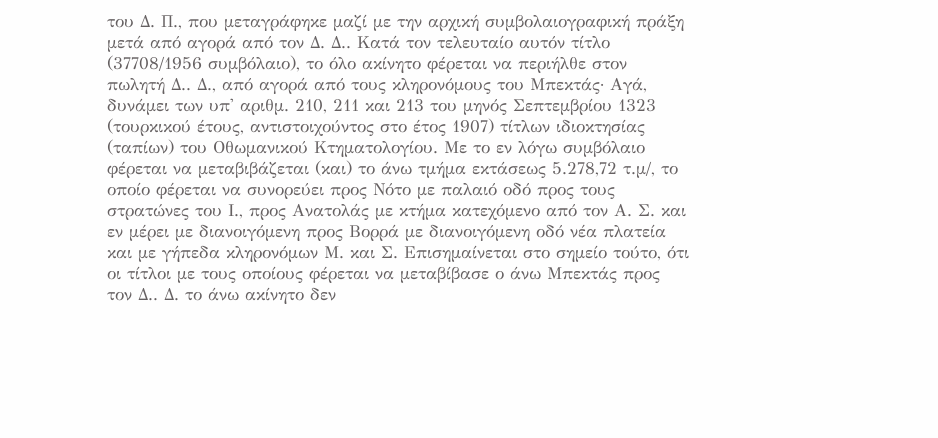του Δ. Π., που μεταγράφηκε μαζί με την αρχική συμβολαιογραφική πράξη μετά από αγορά από τον Δ. Δ.. Κατά τον τελευταίο αυτόν τίτλο (37708/1956 συμβόλαιο), το όλο ακίνητο φέρεται να περιήλθε στον πωλητή Δ.. Δ., από αγορά από τους κληρονόμους του Μπεκτάς· Αγά, δυνάμει των υπ' αριθμ. 210, 211 και 213 του μηνός Σεπτεμβρίου 1323 (τουρκικού έτους, αντιστοιχούντος στο έτος 1907) τίτλων ιδιοκτησίας (ταπίων) του Οθωμανικού Κτηματολογίου. Με το εν λόγω συμβόλαιο φέρεται να μεταβιβάζεται (και) το άνω τμήμα εκτάσεως 5.278,72 τ.μ/, το οποίο φέρεται να συνορεύει προς Νότο με παλαιό οδό προς τους στρατώνες του Ι., προς Ανατολάς με κτήμα κατεχόμενο από τον Α. Σ. και εν μέρει με διανοιγόμενη προς Βορρά με διανοιγόμενη οδό νέα πλατεία και με γήπεδα κληρονόμων Μ. και Σ. Επισημαίνεται στο σημείο τούτο, ότι οι τίτλοι με τους οποίους φέρεται να μεταβίβασε ο άνω Μπεκτάς προς τον Δ.. Δ. το άνω ακίνητο δεν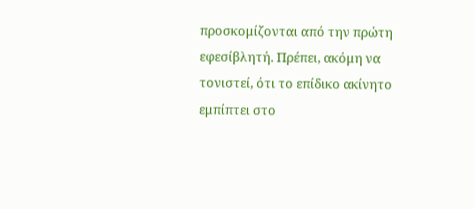προσκομίζονται από την πρώτη εφεσίβλητή. Πρέπει, ακόμη να τονιστεί, ότι το επίδικο ακίνητο εμπίπτει στο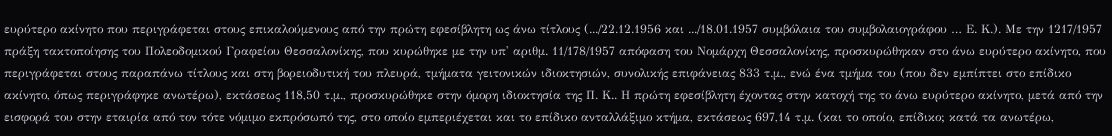ευρύτερο ακίνητο που περιγράφεται στους επικαλούμενους από την πρώτη εφεσίβλητη ως άνω τίτλους (.../22.12.1956 και .../18.01.1957 συμβόλαια του συμβολαιογράφου … Ε. Κ.). Με την 1217/1957 πράξη τακτοποίησης του Πολεοδομικού Γραφείου Θεσσαλονίκης, που κυρώθηκε με την υπ' αριθμ. 11/178/1957 απόφαση του Νομάρχη Θεσσαλονίκης, προσκυρώθηκαν στο άνω ευρύτερο ακίνητο, που περιγράφεται στους παραπάνω τίτλους και στη βορειοδυτική του πλευρά, τμήματα γειτονικών ιδιοκτησιών, συνολικής επιφάνειας 833 τ.μ., ενώ ένα τμήμα του (που δεν εμπίπτει στο επίδικο ακίνητο, όπως περιγράφηκε ανωτέρω), εκτάσεως 118,50 τ.μ., προσκυρώθηκε στην όμορη ιδιοκτησία της Π. Κ.. Η πρώτη εφεσίβλητη έχοντας στην κατοχή της το άνω ευρύτερο ακίνητο, μετά από την εισφορά του στην εταιρία από τον τότε νόμιμο εκπρόσωπό της, στο οποίο εμπεριέχεται και το επίδικο ανταλλάξιμο κτήμα, εκτάσεως 697,14 τ.μ. (και το οποίο, επίδικο; κατά τα ανωτέρω,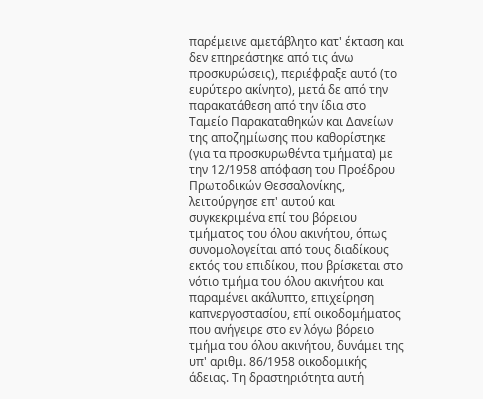παρέμεινε αμετάβλητο κατ' έκταση και δεν επηρεάστηκε από τις άνω προσκυρώσεις), περιέφραξε αυτό (το ευρύτερο ακίνητο), μετά δε από την παρακατάθεση από την ίδια στο Ταμείο Παρακαταθηκών και Δανείων της αποζημίωσης που καθορίστηκε (για τα προσκυρωθέντα τμήματα) με την 12/1958 απόφαση του Προέδρου Πρωτοδικών Θεσσαλονίκης, λειτούργησε επ' αυτού και συγκεκριμένα επί του βόρειου τμήματος του όλου ακινήτου, όπως συνομολογείται από τους διαδίκους εκτός του επιδίκου, που βρίσκεται στο νότιο τμήμα του όλου ακινήτου και παραμένει ακάλυπτο, επιχείρηση καπνεργοστασίου, επί οικοδομήματος που ανήγειρε στο εν λόγω βόρειο τμήμα του όλου ακινήτου, δυνάμει της υπ' αριθμ. 86/1958 οικοδομικής άδειας. Τη δραστηριότητα αυτή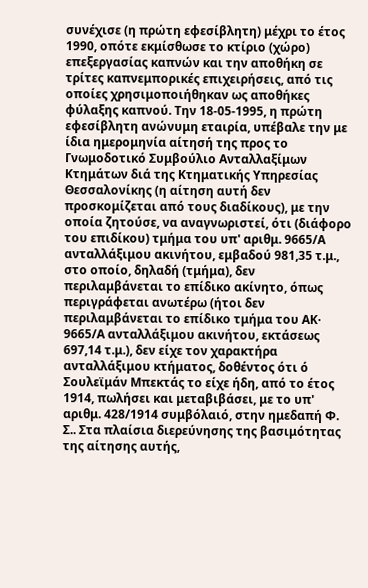συνέχισε (η πρώτη εφεσίβλητη) μέχρι το έτος 1990, οπότε εκμίσθωσε το κτίριο (χώρο) επεξεργασίας καπνών και την αποθήκη σε τρίτες καπνεμπορικές επιχειρήσεις, από τις οποίες χρησιμοποιήθηκαν ως αποθήκες φύλαξης καπνού. Την 18-05-1995, η πρώτη εφεσίβλητη ανώνυμη εταιρία, υπέβαλε την με ίδια ημερομηνία αίτησή της προς το Γνωμοδοτικό Συμβούλιο Ανταλλαξίμων Κτημάτων διά της Κτηματικής Υπηρεσίας Θεσσαλονίκης (η αίτηση αυτή δεν προσκομίζεται από τους διαδίκους), με την οποία ζητούσε, να αναγνωριστεί, ότι (διάφορο του επιδίκου) τμήμα του υπ' αριθμ. 9665/Α ανταλλάξιμου ακινήτου, εμβαδού 981,35 τ.μ., στο οποίο, δηλαδή (τμήμα), δεν περιλαμβάνεται το επίδικο ακίνητο, όπως περιγράφεται ανωτέρω (ήτοι δεν περιλαμβάνεται το επίδικο τμήμα του ΑΚ· 9665/Α ανταλλάξιμου ακινήτου, εκτάσεως 697,14 τ.μ.), δεν είχε τον χαρακτήρα ανταλλάξιμου κτήματος, δοθέντος ότι ό Σουλεϊμάν Μπεκτάς το είχε ήδη, από το έτος 1914, πωλήσει και μεταβιβάσει, με το υπ' αριθμ. 428/1914 συμβόλαιό, στην ημεδαπή Φ. Σ.. Στα πλαίσια διερεύνησης της βασιμότητας της αίτησης αυτής,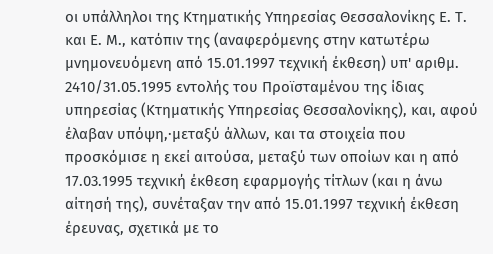οι υπάλληλοι της Κτηματικής Υπηρεσίας Θεσσαλονίκης Ε. Τ. και Ε. Μ., κατόπιν της (αναφερόμενης στην κατωτέρω μνημονευόμενη από 15.01.1997 τεχνική έκθεση) υπ' αριθμ. 2410/31.05.1995 εντολής του Προϊσταμένου της ίδιας υπηρεσίας (Κτηματικής Υπηρεσίας Θεσσαλονίκης), και, αφού έλαβαν υπόψη,·μεταξύ άλλων, και τα στοιχεία που προσκόμισε η εκεί αιτούσα, μεταξύ των οποίων και η από 17.03.1995 τεχνική έκθεση εφαρμογής τίτλων (και η άνω αίτησή της), συνέταξαν την από 15.01.1997 τεχνική έκθεση έρευνας, σχετικά με το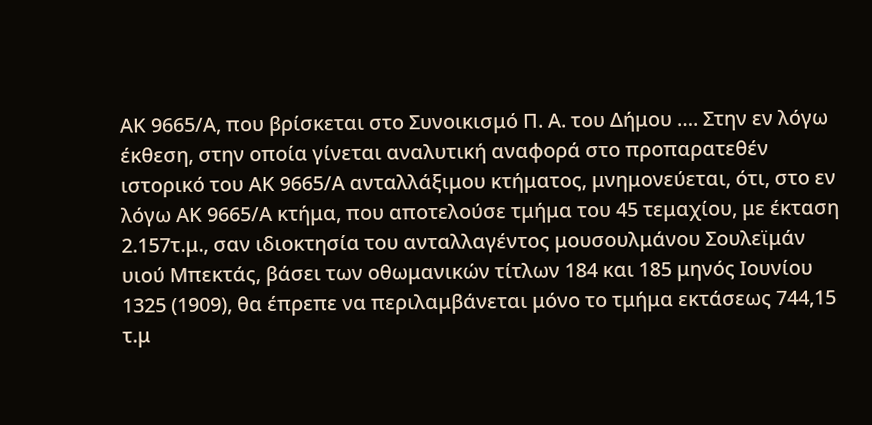ΑΚ 9665/Α, που βρίσκεται στο Συνοικισμό Π. Α. του Δήμου …. Στην εν λόγω έκθεση, στην οποία γίνεται αναλυτική αναφορά στο προπαρατεθέν ιστορικό του ΑΚ 9665/Α ανταλλάξιμου κτήματος, μνημονεύεται, ότι, στο εν λόγω ΑΚ 9665/Α κτήμα, που αποτελούσε τμήμα του 45 τεμαχίου, με έκταση 2.157τ.μ., σαν ιδιοκτησία του ανταλλαγέντος μουσουλμάνου Σουλεϊμάν υιού Μπεκτάς, βάσει των οθωμανικών τίτλων 184 και 185 μηνός Ιουνίου 1325 (1909), θα έπρεπε να περιλαμβάνεται μόνο το τμήμα εκτάσεως 744,15 τ.μ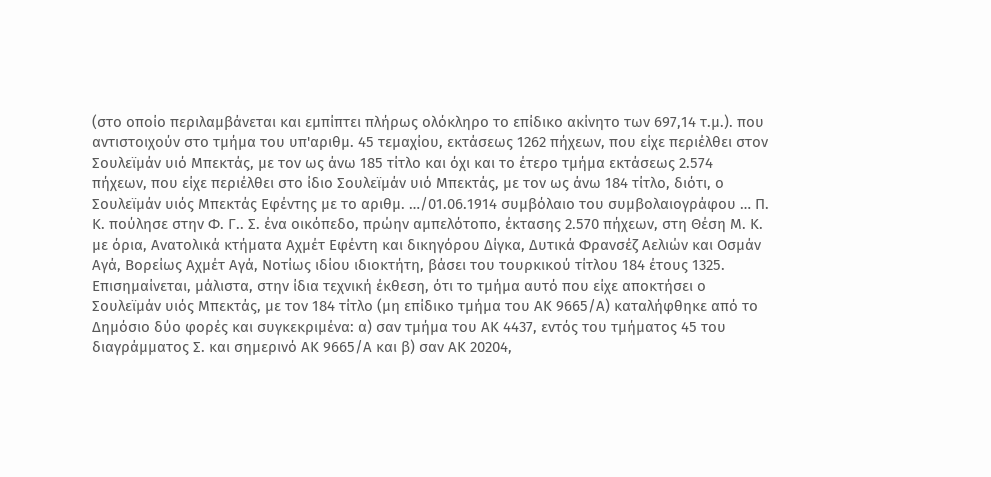(στο οποίο περιλαμβάνεται και εμπίπτει πλήρως ολόκληρο το επίδικο ακίνητο των 697,14 τ.μ.). που αντιστοιχούν στο τμήμα του υπ'αριθμ. 45 τεμαχίου, εκτάσεως 1262 πήχεων, που είχε περιέλθει στον Σουλεϊμάν υιό Μπεκτάς, με τον ως άνω 185 τίτλο και όχι και το έτερο τμήμα εκτάσεως 2.574 πήχεων, που είχε περιέλθει στο ίδιο Σουλεϊμάν υιό Μπεκτάς, με τον ως άνω 184 τίτλο, διότι, ο Σουλεϊμάν υιός Μπεκτάς Εφέντης με το αριθμ. …/01.06.1914 συμβόλαιο του συμβολαιογράφου … Π. Κ. πούλησε στην Φ. Γ.. Σ. ένα οικόπεδο, πρώην αμπελότοπο, έκτασης 2.570 πήχεων, στη Θέση Μ. Κ. με όρια, Ανατολικά κτήματα Αχμέτ Εφέντη και δικηγόρου Δίγκα, Δυτικά Φρανσέζ Αελιών και Οσμάν Αγά, Βορείως Αχμέτ Αγά, Νοτίως ιδίου ιδιοκτήτη, βάσει του τουρκικού τίτλου 184 έτους 1325. Επισημαίνεται, μάλιστα, στην ίδια τεχνική έκθεση, ότι το τμήμα αυτό που είχε αποκτήσει ο Σουλεϊμάν υιός Μπεκτάς, με τον 184 τίτλο (μη επίδικο τμήμα του ΑΚ 9665/Α) καταλήφθηκε από το Δημόσιο δύο φορές και συγκεκριμένα: α) σαν τμήμα του ΑΚ 4437, εντός του τμήματος 45 του διαγράμματος Σ. και σημερινό ΑΚ 9665/Α και β) σαν ΑΚ 20204,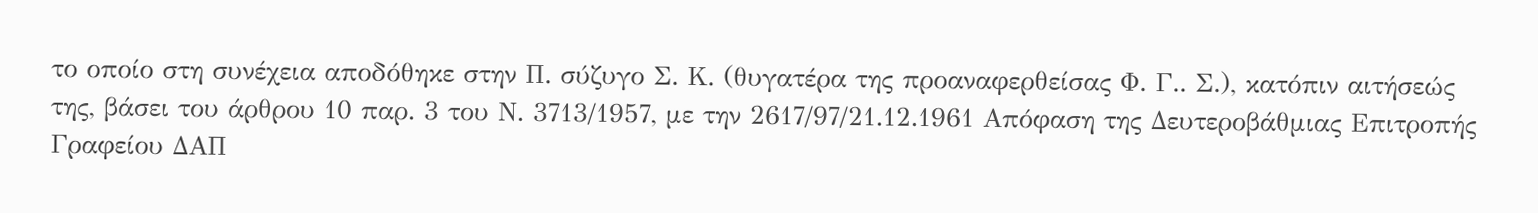το οποίο στη συνέχεια αποδόθηκε στην Π. σύζυγο Σ. Κ. (θυγατέρα της προαναφερθείσας Φ. Γ.. Σ.), κατόπιν αιτήσεώς της, βάσει του άρθρου 10 παρ. 3 του Ν. 3713/1957, με την 2617/97/21.12.1961 Απόφαση της Δευτεροβάθμιας Επιτροπής Γραφείου ΔΑΠ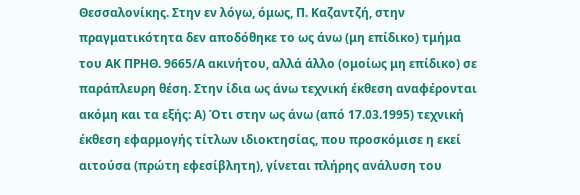Θεσσαλονίκης. Στην εν λόγω, όμως, Π. Καζαντζή, στην πραγματικότητα δεν αποδόθηκε το ως άνω (μη επίδικο) τμήμα του ΑΚ ΠΡΗΘ. 9665/Α ακινήτου, αλλά άλλο (ομοίως μη επίδικο) σε παράπλευρη θέση. Στην ίδια ως άνω τεχνική έκθεση αναφέρονται ακόμη και τα εξής: Α) Ότι στην ως άνω (από 17.03.1995) τεχνική έκθεση εφαρμογής τίτλων ιδιοκτησίας, που προσκόμισε η εκεί αιτούσα (πρώτη εφεσίβλητη), γίνεται πλήρης ανάλυση του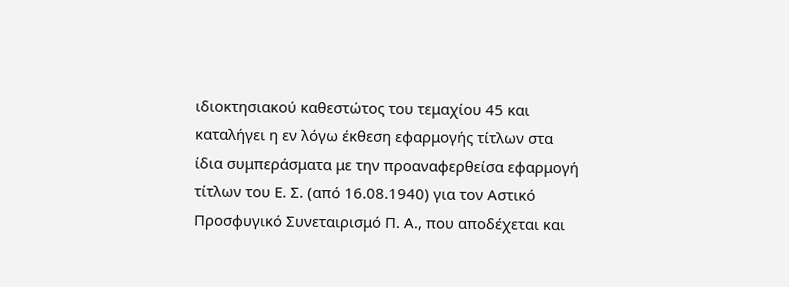ιδιοκτησιακού καθεστώτος του τεμαχίου 45 και καταλήγει η εν λόγω έκθεση εφαρμογής τίτλων στα ίδια συμπεράσματα με την προαναφερθείσα εφαρμογή τίτλων του Ε. Σ. (από 16.08.1940) για τον Αστικό Προσφυγικό Συνεταιρισμό Π. Α., που αποδέχεται και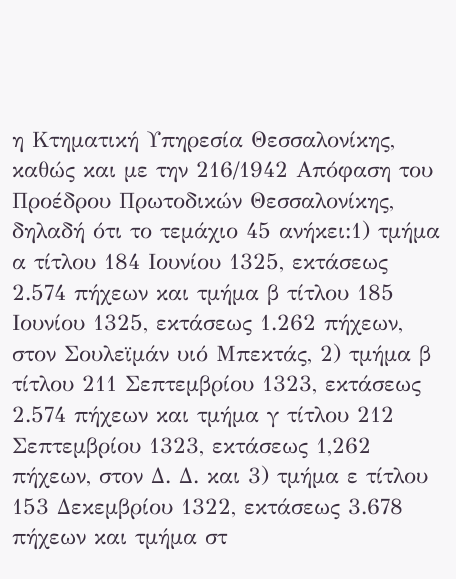η Κτηματική Υπηρεσία Θεσσαλονίκης, καθώς και με την 216/1942 Απόφαση του Προέδρου Πρωτοδικών Θεσσαλονίκης, δηλαδή ότι το τεμάχιο 45 ανήκει:1) τμήμα α τίτλου 184 Ιουνίου 1325, εκτάσεως 2.574 πήχεων και τμήμα β τίτλου 185 Ιουνίου 1325, εκτάσεως 1.262 πήχεων, στον Σουλεϊμάν υιό Μπεκτάς, 2) τμήμα β τίτλου 211 Σεπτεμβρίου 1323, εκτάσεως 2.574 πήχεων και τμήμα γ τίτλου 212 Σεπτεμβρίου 1323, εκτάσεως 1,262 πήχεων, στον Δ. Δ. και 3) τμήμα ε τίτλου 153 Δεκεμβρίου 1322, εκτάσεως 3.678 πήχεων και τμήμα στ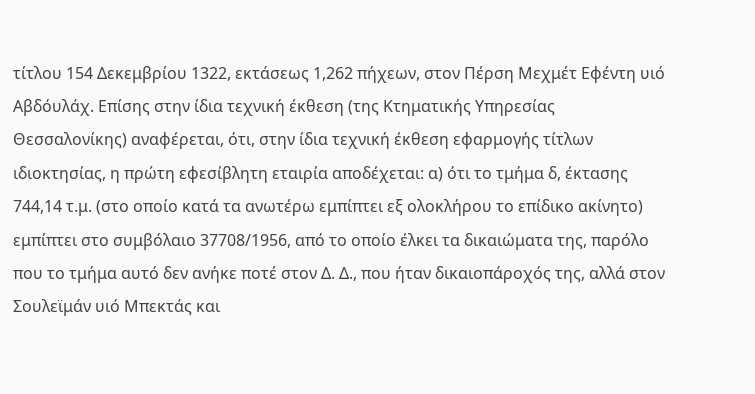τίτλου 154 Δεκεμβρίου 1322, εκτάσεως 1,262 πήχεων, στον Πέρση Μεχμέτ Εφέντη υιό Αβδόυλάχ. Επίσης στην ίδια τεχνική έκθεση (της Κτηματικής Υπηρεσίας Θεσσαλονίκης) αναφέρεται, ότι, στην ίδια τεχνική έκθεση εφαρμογής τίτλων ιδιοκτησίας, η πρώτη εφεσίβλητη εταιρία αποδέχεται: α) ότι το τμήμα δ, έκτασης 744,14 τ.μ. (στο οποίο κατά τα ανωτέρω εμπίπτει εξ ολοκλήρου το επίδικο ακίνητο) εμπίπτει στο συμβόλαιο 37708/1956, από το οποίο έλκει τα δικαιώματα της, παρόλο που το τμήμα αυτό δεν ανήκε ποτέ στον Δ. Δ., που ήταν δικαιοπάροχός της, αλλά στον Σουλεϊμάν υιό Μπεκτάς και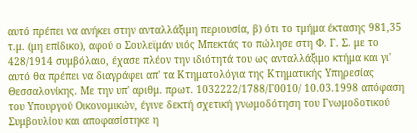αυτό πρέπει να ανήκει στην ανταλλάξιμη περιουσία, β) ότι το τμήμα έκτασης 981,35 τ.μ. (μη επίδικο), αφού ο Σουλεϊμάν υιός Μπεκτάς το πώλησε στη Φ. Γ. Σ. με το 428/1914 συμβόλαιο, έχασε πλέον την ιδιότητά του ως ανταλλάξιμο κτήμα και γι' αυτό θα πρέπει να διαγράφει απ' τα Κτηματολόγια της Κτηματικής Υπηρεσίας Θεσσαλονίκης. Με την υπ' αριθμ. πρωτ. 1032222/1788/Γ0010/ 10.03.1998 απόφαση του Υπουργού Οικονομικών, έγινε δεκτή σχετική γνωμοδότηση του Γνωμοδοτικού Συμβουλίου και αποφασίστηκε η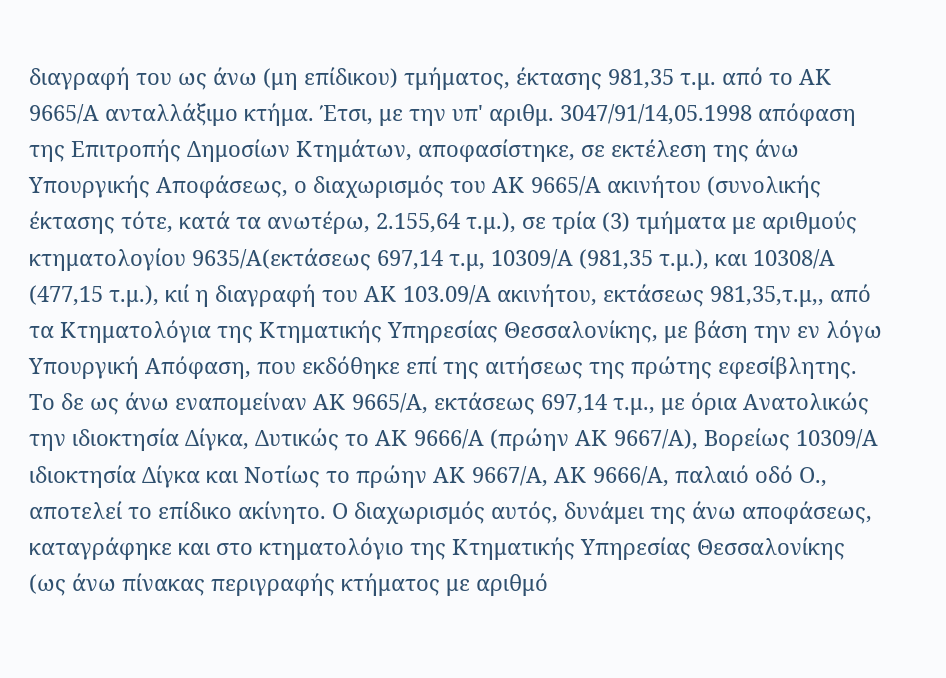διαγραφή του ως άνω (μη επίδικου) τμήματος, έκτασης 981,35 τ.μ. από το ΑΚ 9665/Α ανταλλάξιμο κτήμα. Έτσι, με την υπ' αριθμ. 3047/91/14,05.1998 απόφαση της Επιτροπής Δημοσίων Κτημάτων, αποφασίστηκε, σε εκτέλεση της άνω Υπουργικής Αποφάσεως, ο διαχωρισμός του ΑΚ 9665/Α ακινήτου (συνολικής έκτασης τότε, κατά τα ανωτέρω, 2.155,64 τ.μ.), σε τρία (3) τμήματα με αριθμούς κτηματολογίου 9635/Α(εκτάσεως 697,14 τ.μ, 10309/Α (981,35 τ.μ.), και 10308/Α (477,15 τ.μ.), κιί η διαγραφή του ΑΚ 103.09/Α ακινήτου, εκτάσεως 981,35,τ.μ,, από τα Κτηματολόγια της Κτηματικής Υπηρεσίας Θεσσαλονίκης, με βάση την εν λόγω Υπουργική Απόφαση, που εκδόθηκε επί της αιτήσεως της πρώτης εφεσίβλητης. Το δε ως άνω εναπομείναν ΑΚ 9665/Α, εκτάσεως 697,14 τ.μ., με όρια Ανατολικώς την ιδιοκτησία Δίγκα, Δυτικώς το ΑΚ 9666/Α (πρώην ΑΚ 9667/Α), Βορείως 10309/Α ιδιοκτησία Δίγκα και Νοτίως το πρώην ΑΚ 9667/Α, ΑΚ 9666/Α, παλαιό οδό Ο., αποτελεί το επίδικο ακίνητο. Ο διαχωρισμός αυτός, δυνάμει της άνω αποφάσεως, καταγράφηκε και στο κτηματολόγιο της Κτηματικής Υπηρεσίας Θεσσαλονίκης (ως άνω πίνακας περιγραφής κτήματος με αριθμό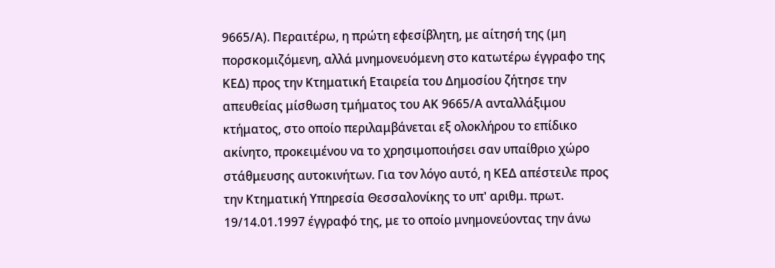9665/Α). Περαιτέρω, η πρώτη εφεσίβλητη, με αίτησή της (μη πορσκομιζόμενη, αλλά μνημονευόμενη στο κατωτέρω έγγραφο της ΚΕΔ) προς την Κτηματική Εταιρεία του Δημοσίου ζήτησε την απευθείας μίσθωση τμήματος του ΑΚ 9665/Α ανταλλάξιμου κτήματος, στο οποίο περιλαμβάνεται εξ ολοκλήρου το επίδικο ακίνητο, προκειμένου να το χρησιμοποιήσει σαν υπαίθριο χώρο στάθμευσης αυτοκινήτων. Για τον λόγο αυτό, η ΚΕΔ απέστειλε προς την Κτηματική Υπηρεσία Θεσσαλονίκης το υπ' αριθμ. πρωτ. 19/14.01.1997 έγγραφό της, με το οποίο μνημονεύοντας την άνω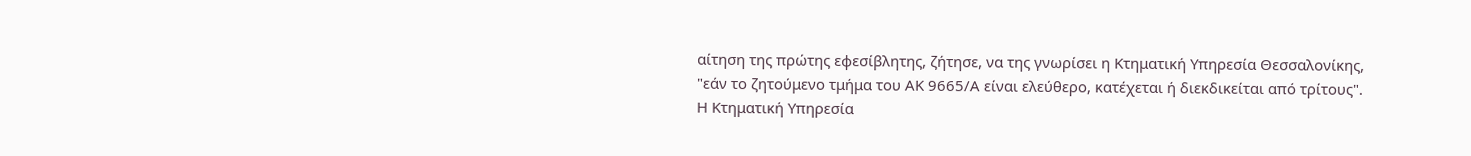αίτηση της πρώτης εφεσίβλητης, ζήτησε, να της γνωρίσει η Κτηματική Υπηρεσία Θεσσαλονίκης, "εάν το ζητούμενο τμήμα του ΑΚ 9665/Α είναι ελεύθερο, κατέχεται ή διεκδικείται από τρίτους". Η Κτηματική Υπηρεσία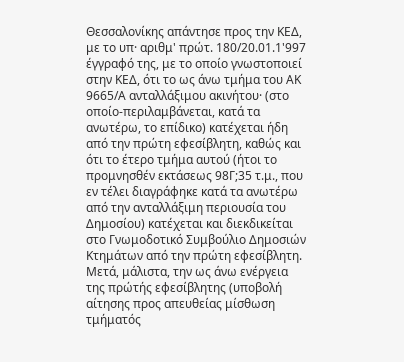Θεσσαλονίκης απάντησε προς την ΚΕΔ, με το υπ· αριθμ' πρώτ. 180/20.01.1'997 έγγραφό της, με το οποίο γνωστοποιεί στην ΚΕΔ, ότι το ως άνω τμήμα του ΑΚ 9665/Α ανταλλάξιμου ακινήτου· (στο οποίο-περιλαμβάνεται, κατά τα ανωτέρω, το επίδικο) κατέχεται ήδη από την πρώτη εφεσίβλητη, καθώς και ότι το έτερο τμήμα αυτού (ήτοι το προμνησθέν εκτάσεως 98Γ;35 τ.μ., που εν τέλει διαγράφηκε κατά τα ανωτέρω από την ανταλλάξιμη περιουσία του Δημοσίου) κατέχεται και διεκδικείται στο Γνωμοδοτικό Συμβούλιο Δημοσιών Κτημάτων από την πρώτη εφεσίβλητη. Μετά, μάλιστα, την ως άνω ενέργεια της πρώτής εφεσίβλητης (υποβολή αίτησης προς απευθείας μίσθωση τμήματός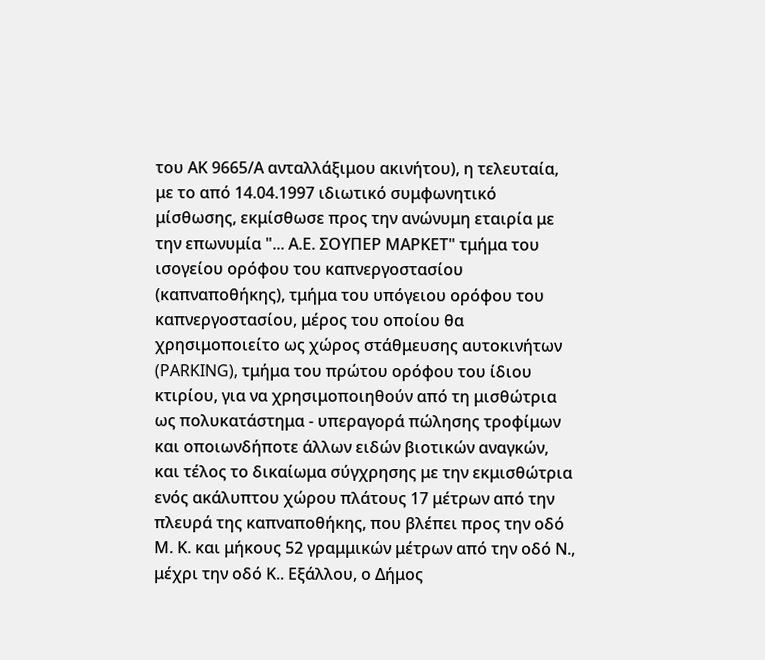του ΑΚ 9665/Α ανταλλάξιμου ακινήτου), η τελευταία, με το από 14.04.1997 ιδιωτικό συμφωνητικό μίσθωσης, εκμίσθωσε προς την ανώνυμη εταιρία με την επωνυμία "... Α.Ε. ΣΟΥΠΕΡ ΜΑΡΚΕΤ" τμήμα του ισογείου ορόφου του καπνεργοστασίου (καπναποθήκης), τμήμα του υπόγειου ορόφου του καπνεργοστασίου, μέρος του οποίου θα χρησιμοποιείτο ως χώρος στάθμευσης αυτοκινήτων (PARKING), τμήμα του πρώτου ορόφου του ίδιου κτιρίου, για να χρησιμοποιηθούν από τη μισθώτρια ως πολυκατάστημα - υπεραγορά πώλησης τροφίμων και οποιωνδήποτε άλλων ειδών βιοτικών αναγκών, και τέλος το δικαίωμα σύγχρησης με την εκμισθώτρια ενός ακάλυπτου χώρου πλάτους 17 μέτρων από την πλευρά της καπναποθήκης, που βλέπει προς την οδό Μ. Κ. και μήκους 52 γραμμικών μέτρων από την οδό Ν., μέχρι την οδό Κ.. Εξάλλου, ο Δήμος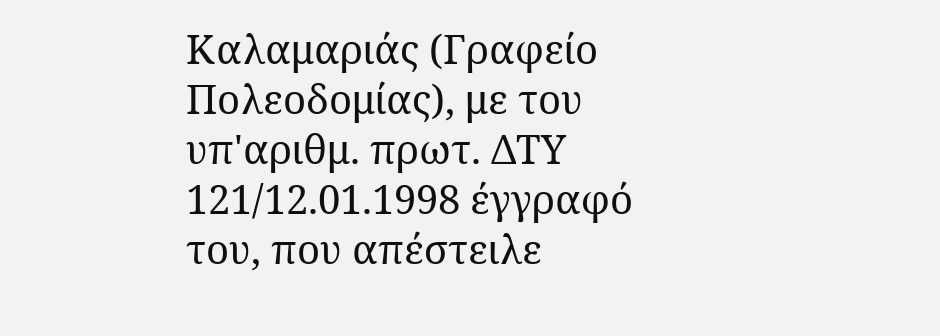Καλαμαριάς (Γραφείο Πολεοδομίας), με του υπ'αριθμ. πρωτ. ΔΤΥ 121/12.01.1998 έγγραφό του, που απέστειλε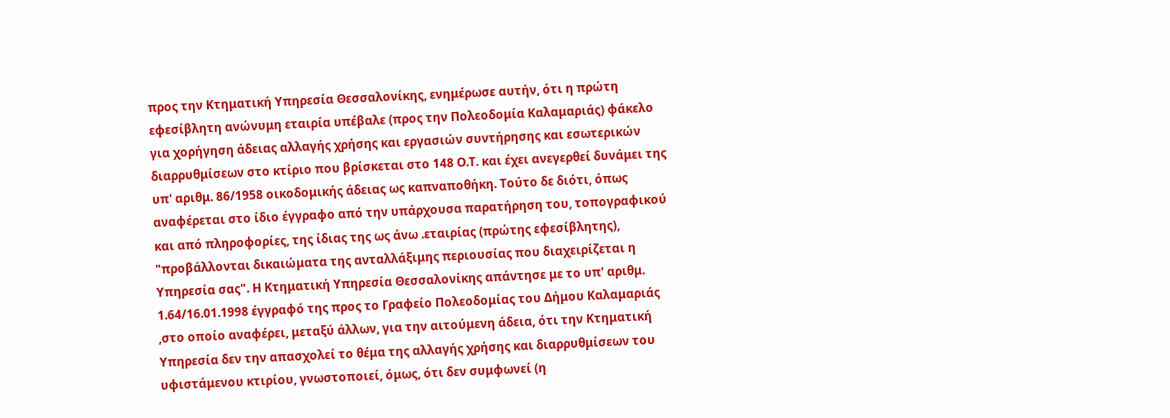προς την Κτηματική Υπηρεσία Θεσσαλονίκης, ενημέρωσε αυτήν, ότι η πρώτη εφεσίβλητη ανώνυμη εταιρία υπέβαλε (προς την Πολεοδομία Καλαμαριάς) φάκελο για χορήγηση άδειας αλλαγής χρήσης και εργασιών συντήρησης και εσωτερικών διαρρυθμίσεων στο κτίριο που βρίσκεται στο 148 Ο.Τ. και έχει ανεγερθεί δυνάμει της υπ' αριθμ. 86/1958 οικοδομικής άδειας ως καπναποθήκη. Τούτο δε διότι, όπως αναφέρεται στο ίδιο έγγραφο από την υπάρχουσα παρατήρηση του, τοπογραφικού και από πληροφορίες, της ίδιας της ως άνω .εταιρίας (πρώτης εφεσίβλητης), "προβάλλονται δικαιώματα της ανταλλάξιμης περιουσίας που διαχειρίζεται η Υπηρεσία σας". Η Κτηματική Υπηρεσία Θεσσαλονίκης απάντησε με το υπ' αριθμ. 1.64/16.01.1998 έγγραφό της προς το Γραφείο Πολεοδομίας του Δήμου Καλαμαριάς ,στο οποίο αναφέρει, μεταξύ άλλων, για την αιτούμενη άδεια, ότι την Κτηματική Υπηρεσία δεν την απασχολεί το θέμα της αλλαγής χρήσης και διαρρυθμίσεων του υφιστάμενου κτιρίου, γνωστοποιεί, όμως, ότι δεν συμφωνεί (η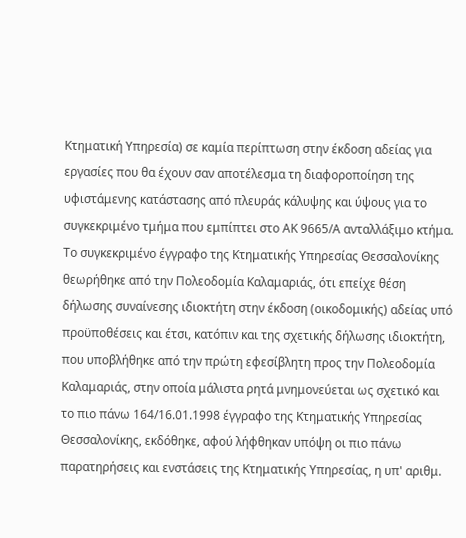Κτηματική Υπηρεσία) σε καμία περίπτωση στην έκδοση αδείας για εργασίες που θα έχουν σαν αποτέλεσμα τη διαφοροποίηση της υφιστάμενης κατάστασης από πλευράς κάλυψης και ύψους για το συγκεκριμένο τμήμα που εμπίπτει στο ΑΚ 9665/Α ανταλλάξιμο κτήμα. Το συγκεκριμένο έγγραφο της Κτηματικής Υπηρεσίας Θεσσαλονίκης θεωρήθηκε από την Πολεοδομία Καλαμαριάς, ότι επείχε θέση δήλωσης συναίνεσης ιδιοκτήτη στην έκδοση (οικοδομικής) αδείας υπό προϋποθέσεις και έτσι, κατόπιν και της σχετικής δήλωσης ιδιοκτήτη, που υποβλήθηκε από την πρώτη εφεσίβλητη προς την Πολεοδομία Καλαμαριάς, στην οποία μάλιστα ρητά μνημονεύεται ως σχετικό και το πιο πάνω 164/16.01.1998 έγγραφο της Κτηματικής Υπηρεσίας Θεσσαλονίκης, εκδόθηκε, αφού λήφθηκαν υπόψη οι πιο πάνω παρατηρήσεις και ενστάσεις της Κτηματικής Υπηρεσίας, η υπ' αριθμ.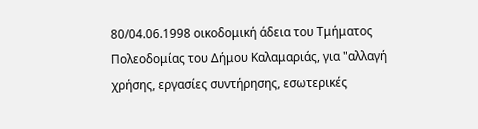80/04.06.1998 οικοδομική άδεια του Τμήματος Πολεοδομίας του Δήμου Καλαμαριάς, για "αλλαγή χρήσης, εργασίες συντήρησης, εσωτερικές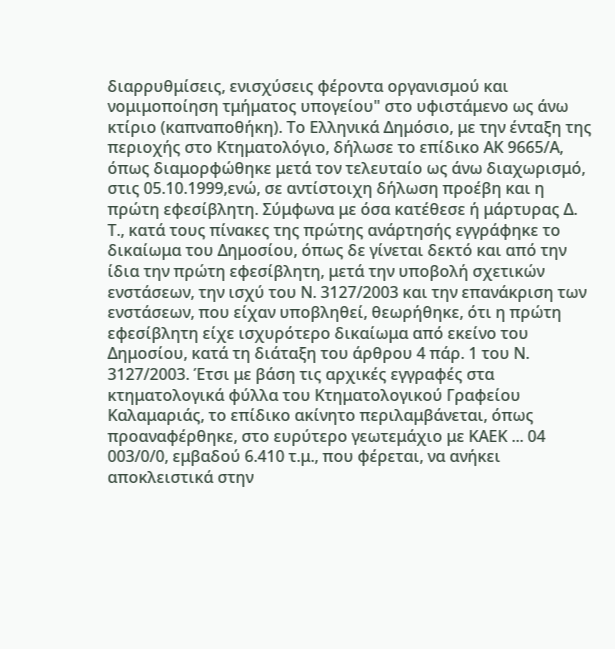διαρρυθμίσεις, ενισχύσεις φέροντα οργανισμού και νομιμοποίηση τμήματος υπογείου" στο υφιστάμενο ως άνω κτίριο (καπναποθήκη). Το Ελληνικά Δημόσιο, με την ένταξη της περιοχής στο Κτηματολόγιο, δήλωσε το επίδικο ΑΚ 9665/Α, όπως διαμορφώθηκε μετά τον τελευταίο ως άνω διαχωρισμό, στις 05.10.1999,ενώ, σε αντίστοιχη δήλωση προέβη και η πρώτη εφεσίβλητη. Σύμφωνα με όσα κατέθεσε ή μάρτυρας Δ. Τ., κατά τους πίνακες της πρώτης ανάρτησής εγγράφηκε το δικαίωμα του Δημοσίου, όπως δε γίνεται δεκτό και από την ίδια την πρώτη εφεσίβλητη, μετά την υποβολή σχετικών ενστάσεων, την ισχύ του Ν. 3127/2003 και την επανάκριση των ενστάσεων, που είχαν υποβληθεί, θεωρήθηκε, ότι η πρώτη εφεσίβλητη είχε ισχυρότερο δικαίωμα από εκείνο του Δημοσίου, κατά τη διάταξη του άρθρου 4 πάρ. 1 του Ν. 3127/2003. Έτσι με βάση τις αρχικές εγγραφές στα κτηματολογικά φύλλα του Κτηματολογικού Γραφείου Καλαμαριάς, το επίδικο ακίνητο περιλαμβάνεται, όπως προαναφέρθηκε, στο ευρύτερο γεωτεμάχιο με ΚΑΕΚ ... 04 003/0/0, εμβαδού 6.410 τ.μ., που φέρεται, να ανήκει αποκλειστικά στην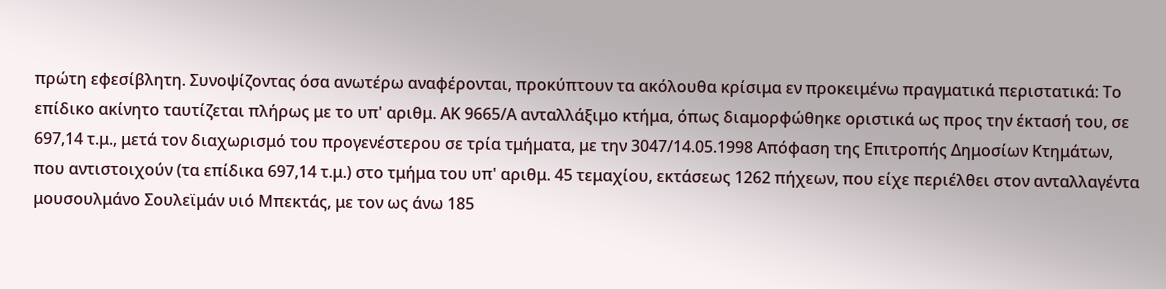πρώτη εφεσίβλητη. Συνοψίζοντας όσα ανωτέρω αναφέρονται, προκύπτουν τα ακόλουθα κρίσιμα εν προκειμένω πραγματικά περιστατικά: Το επίδικο ακίνητο ταυτίζεται πλήρως με το υπ' αριθμ. ΑΚ 9665/Α ανταλλάξιμο κτήμα, όπως διαμορφώθηκε οριστικά ως προς την έκτασή του, σε 697,14 τ.μ., μετά τον διαχωρισμό του προγενέστερου σε τρία τμήματα, με την 3047/14.05.1998 Απόφαση της Επιτροπής Δημοσίων Κτημάτων, που αντιστοιχούν (τα επίδικα 697,14 τ.μ.) στο τμήμα του υπ' αριθμ. 45 τεμαχίου, εκτάσεως 1262 πήχεων, που είχε περιέλθει στον ανταλλαγέντα μουσουλμάνο Σουλεϊμάν υιό Μπεκτάς, με τον ως άνω 185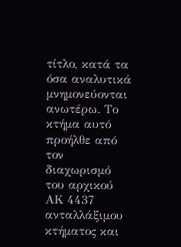τίτλο, κατά τα όσα αναλυτικά μνημονεύονται ανωτέρω. Το κτήμα αυτό προήλθε από τον διαχωρισμό του αρχικού ΑΚ 4437 ανταλλάξιμου κτήματος και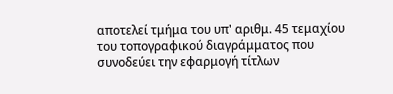αποτελεί τμήμα του υπ' αριθμ. 45 τεμαχίου του τοπογραφικού διαγράμματος που συνοδεύει την εφαρμογή τίτλων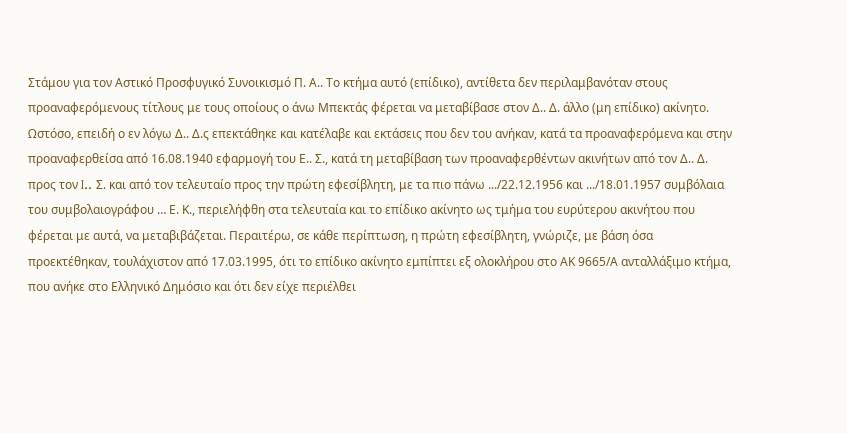Στάμου για τον Αστικό Προσφυγικό Συνοικισμό Π. Α.. Το κτήμα αυτό (επίδικο), αντίθετα δεν περιλαμβανόταν στους προαναφερόμενους τίτλους με τους οποίους ο άνω Μπεκτάς φέρεται να μεταβίβασε στον Δ.. Δ. άλλο (μη επίδικο) ακίνητο. Ωστόσο, επειδή ο εν λόγω Δ.. Δ.ς επεκτάθηκε και κατέλαβε και εκτάσεις που δεν του ανήκαν, κατά τα προαναφερόμενα και στην προαναφερθείσα από 16.08.1940 εφαρμογή του Ε.. Σ., κατά τη μεταβίβαση των προαναφερθέντων ακινήτων από τον Δ.. Δ. προς τον I.. Σ. και από τον τελευταίο προς την πρώτη εφεσίβλητη, με τα πιο πάνω .../22.12.1956 και .../18.01.1957 συμβόλαια του συμβολαιογράφου … Ε. Κ., περιελήφθη στα τελευταία και το επίδικο ακίνητο ως τμήμα του ευρύτερου ακινήτου που φέρεται με αυτά, να μεταβιβάζεται. Περαιτέρω, σε κάθε περίπτωση, η πρώτη εφεσίβλητη, γνώριζε, με βάση όσα προεκτέθηκαν, τουλάχιστον από 17.03.1995, ότι το επίδικο ακίνητο εμπίπτει εξ ολοκλήρου στο ΑΚ 9665/Α ανταλλάξιμο κτήμα, που ανήκε στο Ελληνικό Δημόσιο και ότι δεν είχε περιέλθει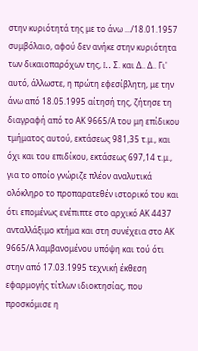στην κυριότητά της με το άνω .../18.01.1957 συμβόλαιο, αφού δεν ανήκε στην κυριότητα των δικαιοπαρόχων της, I.. Σ. και Δ.. Δ.. Γι' αυτό, άλλωστε, η πρώτη εφεσίβλητη, με την άνω από 18.05.1995 αίτησή της, ζήτησε τη διαγραφή από το ΑΚ 9665/Α του μη επίδικου τμήματος αυτού, εκτάσεως 981,35 τ.μ., και όχι και του επιδίκου, εκτάσεως 697,14 τ.μ., για το οποίο γνώριζε πλέον αναλυτικά ολόκληρο το προπαρατεθέν ιστορικό του και ότι επομένως ενέπιπτε στο αρχικό ΑΚ 4437 ανταλλάξιμο κτήμα και στη συνέχεια στο ΑΚ 9665/Α λαμβανομένου υπόψη και τού ότι στην από 17.03.1995 τεχνική έκθεση εφαρμογής τίτλων ιδιοκτησίας, που προσκόμισε η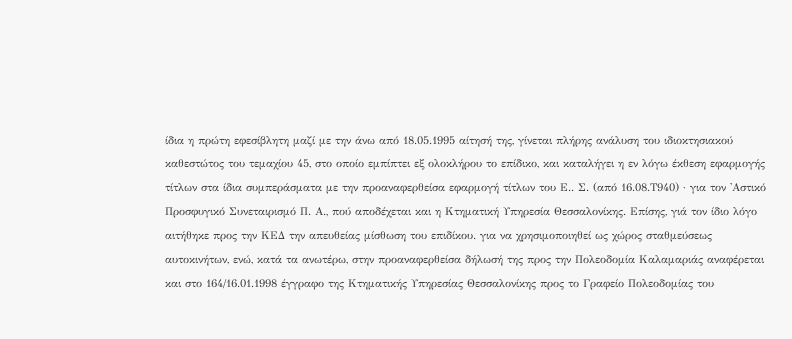ίδια η πρώτη εφεσίβλητη μαζί με την άνω από 18.05.1995 αίτησή της, γίνεται πλήρης ανάλυση του ιδιοκτησιακού καθεστώτος του τεμαχίου 45, στο οποίο εμπίπτει εξ ολοκλήρου το επίδικο, και καταλήγει η εν λόγω έκθεση εφαρμογής τίτλων στα ίδια συμπεράσματα με την προαναφερθείσα εφαρμογή τίτλων του Ε.. Σ. (από 16.08.Τ940) · για τον 'Αστικό Προσφυγικό Συνεταιρισμό Π. Α., πού αποδέχεται και η Κτηματική Υπηρεσία Θεσσαλονίκης. Επίσης, γιά τον ίδιο λόγο αιτήθηκε προς την ΚΕΔ την απευθείας μίσθωση του επιδίκου. για να χρησιμοποιηθεί ως χώρος σταθμεύσεως αυτοκινήτων, ενώ, κατά τα ανωτέρω, στην προαναφερθείσα δήλωσή της προς την Πολεοδομία Καλαμαριάς αναφέρεται και στο 164/16.01.1998 έγγραφο της Κτηματικής Υπηρεσίας Θεσσαλονίκης προς το Γραφείο Πολεοδομίας του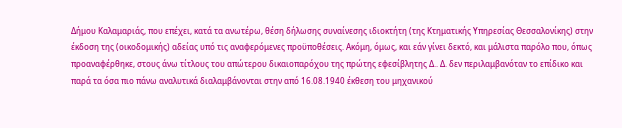Δήμου Καλαμαριάς, που επέχει, κατά τα ανωτέρω, θέση δήλωσης συναίνεσης ιδιοκτήτη (της Κτηματικής Υπηρεσίας Θεσσαλονίκης) στην έκδοση της (οικοδομικής) αδείας υπό τις αναφερόμενες προϋποθέσεις. Ακόμη, όμως, και εάν γίνει δεκτό, και μάλιστα παρόλο που, όπως προαναφέρθηκε, στους άνω τίτλους του απώτερου δικαιοπαρόχου της πρώτης εφεσίβλητης Δ.. Δ. δεν περιλαμβανόταν το επίδικο και παρά τα όσα πιο πάνω αναλυτικά διαλαμβάνονται στην από 16.08.1940 έκθεση του μηχανικού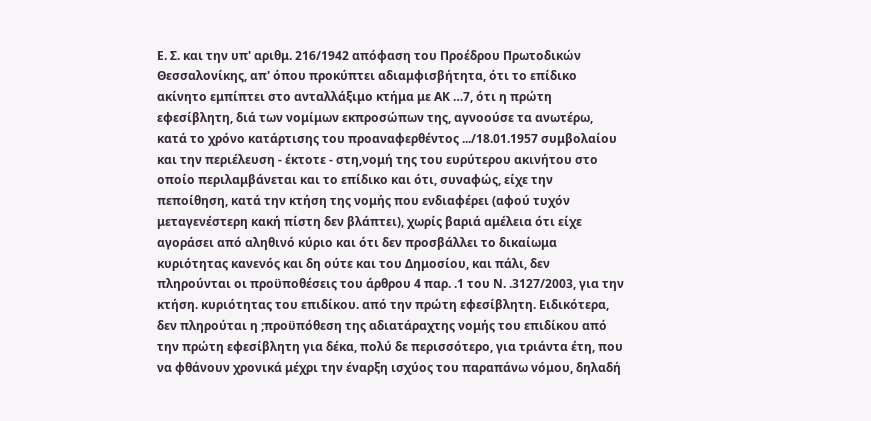Ε. Σ. και την υπ' αριθμ. 216/1942 απόφαση του Προέδρου Πρωτοδικών Θεσσαλονίκης, απ' όπου προκύπτει αδιαμφισβήτητα, ότι το επίδικο ακίνητο εμπίπτει στο ανταλλάξιμο κτήμα με ΑΚ …7, ότι η πρώτη εφεσίβλητη, διά των νομίμων εκπροσώπων της, αγνοούσε τα ανωτέρω, κατά το χρόνο κατάρτισης του προαναφερθέντος .../18.01.1957 συμβολαίου και την περιέλευση - έκτοτε - στη,νομή της του ευρύτερου ακινήτου στο οποίο περιλαμβάνεται και το επίδικο και ότι, συναφώς, είχε την πεποίθηση, κατά την κτήση της νομής που ενδιαφέρει (αφού τυχόν μεταγενέστερη κακή πίστη δεν βλάπτει), χωρίς βαριά αμέλεια ότι είχε αγοράσει από αληθινό κύριο και ότι δεν προσβάλλει το δικαίωμα κυριότητας κανενός και δη ούτε και του Δημοσίου, και πάλι, δεν πληρούνται οι προϋποθέσεις του άρθρου 4 παρ. .1 του Ν. .3127/2003, για την κτήση. κυριότητας του επιδίκου. από την πρώτη εφεσίβλητη. Ειδικότερα, δεν πληρούται η ;προϋπόθεση της αδιατάραχτης νομής του επιδίκου από την πρώτη εφεσίβλητη για δέκα, πολύ δε περισσότερο, για τριάντα έτη, που να φθάνουν χρονικά μέχρι την έναρξη ισχύος του παραπάνω νόμου, δηλαδή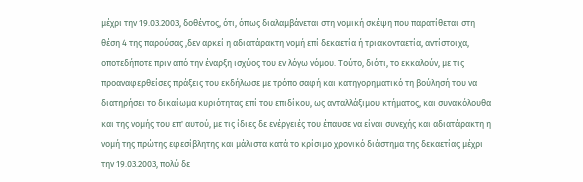μέχρι την 19.03.2003, δοθέντος, ότι, όπως διαλαμβάνεται στη νομική σκέψη που παρατίθεται στη θέση 4 της παρούσας ,δεν αρκεί η αδιατάρακτη νομή επί δεκαετία ή τριακονταετία, αντίστοιχα, οποτεδήποτε πριν από την έναρξη ισχύος του εν λόγω νόμου. Τούτο, διότι, το εκκαλούν, με τις προαναφερθείσες πράξεις του εκδήλωσε με τρόπο σαφή και κατηγορηματικό τη βούλησή του να διατηρήσει το δικαίωμα κυριότητας επί του επιδίκου, ως ανταλλάξιμου κτήματος, και συνακόλουθα και της νομής του επ' αυτού, με τις ίδιες δε ενέργειές του έπαυσε να είναι συνεχής και αδιατάρακτη η νομή της πρώτης εφεσίβλητης και μάλιστα κατά το κρίσιμο χρονικό διάστημα της δεκαετίας μέχρι την 19.03.2003, πολύ δε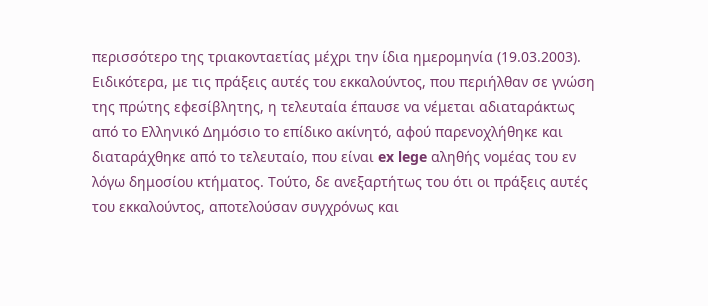περισσότερο της τριακονταετίας μέχρι την ίδια ημερομηνία (19.03.2003). Ειδικότερα, με τις πράξεις αυτές του εκκαλούντος, που περιήλθαν σε γνώση της πρώτης εφεσίβλητης, η τελευταία έπαυσε να νέμεται αδιαταράκτως από το Ελληνικό Δημόσιο το επίδικο ακίνητό, αφού παρενοχλήθηκε και διαταράχθηκε από το τελευταίο, που είναι ex lege αληθής νομέας του εν λόγω δημοσίου κτήματος. Τούτο, δε ανεξαρτήτως του ότι οι πράξεις αυτές του εκκαλούντος, αποτελούσαν συγχρόνως και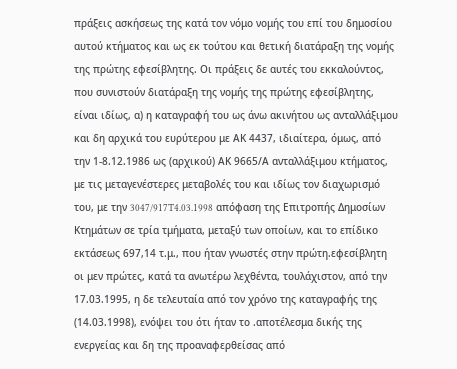πράξεις ασκήσεως της κατά τον νόμο νομής του επί του δημοσίου αυτού κτήματος και ως εκ τούτου και θετική διατάραξη της νομής της πρώτης εφεσίβλητης. Οι πράξεις δε αυτές του εκκαλούντος, που συνιστούν διατάραξη της νομής της πρώτης εφεσίβλητης, είναι ιδίως, α) η καταγραφή του ως άνω ακινήτου ως ανταλλάξιμου και δη αρχικά του ευρύτερου με ΑΚ 4437, ιδιαίτερα, όμως, από την 1-8.12.1986 ως (αρχικού) ΑΚ 9665/Α ανταλλάξιμου κτήματος, με τις μεταγενέστερες μεταβολές του και ιδίως τον διαχωρισμό του, με την 3047/917T4.03.1998 απόφαση της Επιτροπής Δημοσίων Κτημάτων σε τρία τμήματα, μεταξύ των οποίων, και το επίδικο εκτάσεως 697,14 τ.μ., που ήταν γνωστές στην πρώτη.εφεσίβλητη οι μεν πρώτες, κατά τα ανωτέρω λεχθέντα, τουλάχιστον, από την 17.03.1995, η δε τελευταία από τον χρόνο της καταγραφής της (14.03.1998), ενόψει του ότι ήταν το .αποτέλεσμα δικής της ενεργείας και δη της προαναφερθείσας από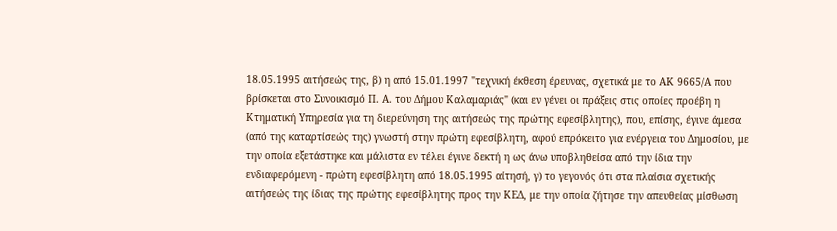18.05.1995 αιτήσεώς της, β) η από 15.01.1997 "τεχνική έκθεση έρευνας, σχετικά με το ΑΚ 9665/Α που βρίσκεται στο Συνοικισμό Π. Α. του Δήμου Καλαμαριάς" (και εν γένει οι πράξεις στις οποίες προέβη η Κτηματική Υπηρεσία για τη διερεύνηση της αιτήσεώς της πρώτης εφεσίβλητης), που, επίσης, έγινε άμεσα (από της καταρτίσεώς της) γνωστή στην πρώτη εφεσίβλητη, αφού επρόκειτο για ενέργεια του Δημοσίου, με την οποία εξετάστηκε και μάλιστα εν τέλει έγινε δεκτή η ως άνω υποβληθείσα από την ίδια την ενδιαφερόμενη - πρώτη εφεσίβλητη από 18.05.1995 αίτησή, γ) το γεγονός ότι στα πλαίσια σχετικής αιτήσεώς της ίδιας της πρώτης εφεσίβλητης προς την ΚΕΔ, με την οποία ζήτησε την απευθείας μίσθωση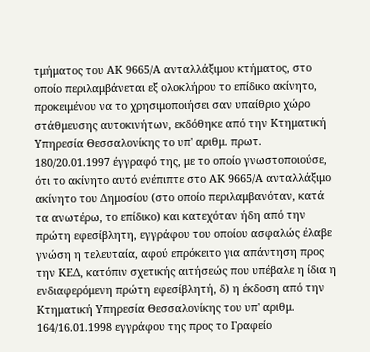τμήματος του ΑΚ 9665/Α ανταλλάξιμου κτήματος, στο οποίο περιλαμβάνεται εξ ολοκλήρου το επίδικο ακίνητο, προκειμένου να το χρησιμοποιήσει σαν υπαίθριο χώρο στάθμευσης αυτοκινήτων, εκδόθηκε από την Κτηματική Υπηρεσία Θεσσαλονίκης το υπ' αριθμ. πρωτ. 180/20.01.1997 έγγραφό της, με το οποίο γνωστοποιούσε, ότι το ακίνητο αυτό ενέπιπτε στο ΑΚ 9665/Α ανταλλάξιμο ακίνητο του Δημοσίου (στο οποίο περιλαμβανόταν, κατά τα ανωτέρω, το επίδικο) και κατεχόταν ήδη από την πρώτη εφεσίβλητη, εγγράφου του οποίου ασφαλώς έλαβε γνώση η τελευταία, αφού επρόκειτο για απάντηση προς την ΚΕΔ, κατόπιν σχετικής αιτήσεώς που υπέβαλε η ίδια η ενδιαφερόμενη πρώτη εφεσίβλητή, δ) η έκδοση από την Κτηματική Υπηρεσία Θεσσαλονίκης του υπ' αριθμ. 164/16.01.1998 εγγράφου της προς το Γραφείο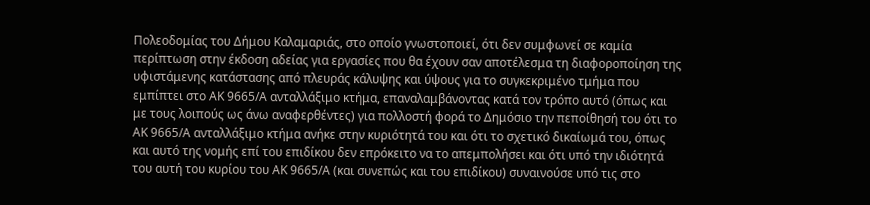Πολεοδομίας του Δήμου Καλαμαριάς, στο οποίο γνωστοποιεί, ότι δεν συμφωνεί σε καμία περίπτωση στην έκδοση αδείας για εργασίες που θα έχουν σαν αποτέλεσμα τη διαφοροποίηση της υφιστάμενης κατάστασης από πλευράς κάλυψης και ύψους για το συγκεκριμένο τμήμα που εμπίπτει στο ΑΚ 9665/Α ανταλλάξιμο κτήμα, επαναλαμβάνοντας κατά τον τρόπο αυτό (όπως και με τους λοιπούς ως άνω αναφερθέντες) για πολλοστή φορά το Δημόσιο την πεποίθησή του ότι το ΑΚ 9665/Α ανταλλάξιμο κτήμα ανήκε στην κυριότητά του και ότι το σχετικό δικαίωμά του, όπως και αυτό της νομής επί του επιδίκου δεν επρόκειτο να το απεμπολήσει και ότι υπό την ιδιότητά του αυτή του κυρίου του ΑΚ 9665/Α (και συνεπώς και του επιδίκου) συναινούσε υπό τις στο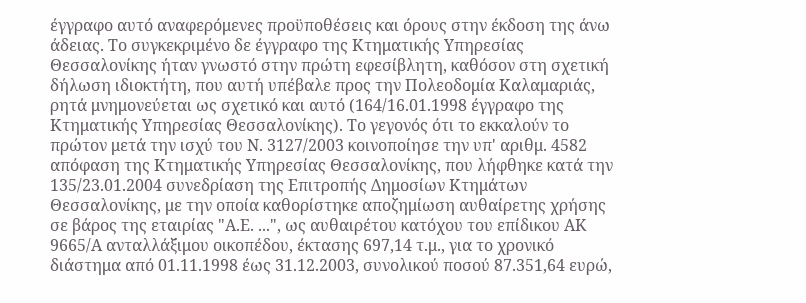έγγραφο αυτό αναφερόμενες προϋποθέσεις και όρους στην έκδοση της άνω άδειας. Το συγκεκριμένο δε έγγραφο της Κτηματικής Υπηρεσίας Θεσσαλονίκης ήταν γνωστό στην πρώτη εφεσίβλητη, καθόσον στη σχετική δήλωση ιδιοκτήτη, που αυτή υπέβαλε προς την Πολεοδομία Καλαμαριάς, ρητά μνημονεύεται ως σχετικό και αυτό (164/16.01.1998 έγγραφο της Κτηματικής Υπηρεσίας Θεσσαλονίκης). Το γεγονός ότι το εκκαλούν το πρώτον μετά την ισχύ του Ν. 3127/2003 κοινοποίησε την υπ' αριθμ. 4582 απόφαση της Κτηματικής Υπηρεσίας Θεσσαλονίκης, που λήφθηκε κατά την 135/23.01.2004 συνεδρίαση της Επιτροπής Δημοσίων Κτημάτων Θεσσαλονίκης, με την οποία καθορίστηκε αποζημίωση αυθαίρετης χρήσης σε βάρος της εταιρίας "Α.Ε. ...", ως αυθαιρέτου κατόχου του επίδικου ΑΚ 9665/Α ανταλλάξιμου οικοπέδου, έκτασης 697,14 τ.μ., για το χρονικό διάστημα από 01.11.1998 έως 31.12.2003, συνολικού ποσού 87.351,64 ευρώ,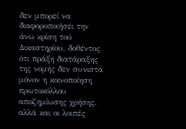δεν μπορεί να διαφοροποιήσει την άνω κρίση τού Δικαστηρίου, δοθέντος ότι πράξη διατάραξης της νομής δεν συνιστά μόνον η κοινοποίηση πρωτοκόλλου αποζημίωσης χρήσης, αλλά και οι λοιπές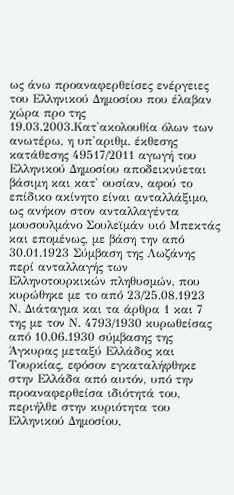ως άνω προαναφερθείσες ενέργειες του Ελληνικού Δημοσίου που έλαβαν χώρα προ της 19.03.2003.Κατ'ακολουθία όλων των ανωτέρω, η υπ'αριθμ. έκθεσης κατάθεσης 49517/2011 αγωγή του Ελληνικού Δημοσίου αποδεικνύεται βάσιμη και κατ' ουσίαν, αφού το επίδικο ακίνητο είναι ανταλλάξιμο, ως ανήκον στον ανταλλαγέντα μουσουλμάνο Σουλεϊμάν υιό Μπεκτάς και επομένως, με βάση την από 30.01.1923 Σύμβαση της Λωζάνης περί ανταλλαγής των Ελληνοτουρκικών πληθυσμών, που κυρώθηκε με το από 23/25.08.1923 Ν. Διάταγμα και τα άρθρα 1 και 7 της με τον Ν. 4793/1930 κυρωθείσας από 10.06.1930 σύμβασης της Άγκυρας μεταξύ Ελλάδος και Τουρκίας, εφόσον εγκαταλήφθηκε στην Ελλάδα από αυτόν, υπό την προαναφερθείσα ιδιότητά του, περιήλθε στην κυριότητα του Ελληνικού Δημοσίου,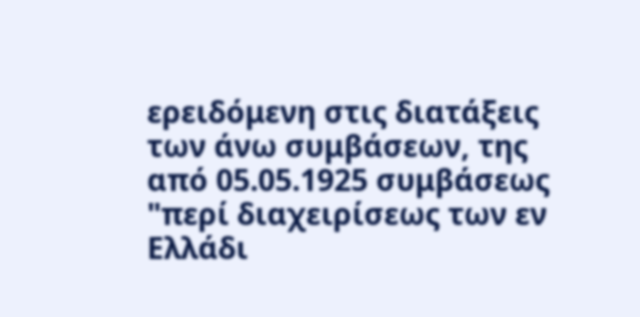ερειδόμενη στις διατάξεις των άνω συμβάσεων, της από 05.05.1925 συμβάσεως "περί διαχειρίσεως των εν Ελλάδι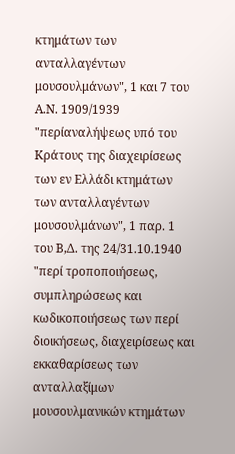κτημάτων των ανταλλαγέντων μουσουλμάνων", 1 και 7 του Α.Ν. 1909/1939 "περίαναλήψεως υπό του Κράτους της διαχειρίσεως των εν Ελλάδι κτημάτων των ανταλλαγέντων μουσουλμάνων", 1 παρ. 1 του Β,Δ. της 24/31.10.1940 "περί τροποποιήσεως, συμπληρώσεως και κωδικοποιήσεως των περί διοικήσεως, διαχειρίσεως και εκκαθαρίσεως των ανταλλαξίμων μουσουλμανικών κτημάτων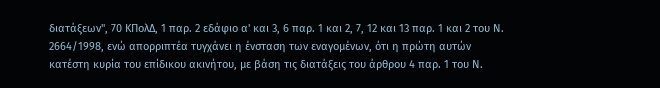διατάξεων", 70 ΚΠολΔ, 1 παρ. 2 εδάφιο α' και 3, 6 παρ. 1 και 2, 7, 12 και 13 παρ. 1 και 2 του Ν. 2664/1998, ενώ απορριπτέα τυγχάνει η ένσταση των εναγομένων, ότι η πρώτη αυτών κατέστη κυρία του επίδικου ακινήτου, με βάση τις διατάξεις του άρθρου 4 παρ. 1 του Ν.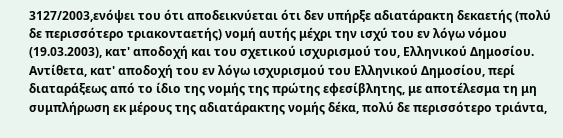3127/2003,ενόψει του ότι αποδεικνύεται ότι δεν υπήρξε αδιατάρακτη δεκαετής (πολύ δε περισσότερο τριακονταετής) νομή αυτής μέχρι την ισχύ του εν λόγω νόμου (19.03.2003), κατ' αποδοχή και του σχετικού ισχυρισμού του, Ελληνικού Δημοσίου. Αντίθετα, κατ' αποδοχή του εν λόγω ισχυρισμού του Ελληνικού Δημοσίου, περί διαταράξεως από το ίδιο της νομής της πρώτης εφεσίβλητης, με αποτέλεσμα τη μη συμπλήρωση εκ μέρους της αδιατάρακτης νομής δέκα, πολύ δε περισσότερο τριάντα,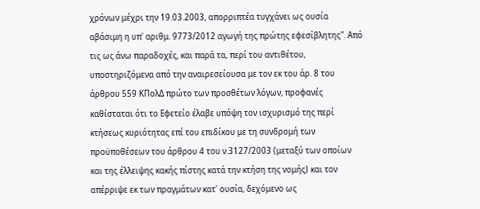χρόνων μέχρι την 19.03.2003, απορριπτέα τυγχάνει ως ουσία αβάσιμη η υπ' αριθμ. 9773/2012 αγωγή της πρώτης εφεσίβλητης". Από τις ως άνω παραδοχές, και παρά τα, περί του αντιθέτου, υποστηριζόμενα από την αναιρεσείουσα με τον εκ του άρ. 8 του άρθρου 559 ΚΠολΔ πρώτο των προσθέτων λόγων, προφανές καθίσταται ότι το Εφετείο έλαβε υπόψη τον ισχυρισμό της περί κτήσεως κυριότητας επί του επιδίκου με τη συνδρομή των προϋποθέσεων του άρθρου 4 του ν.3127/2003 (μεταξύ των οποίων και της έλλειψης κακής πίστης κατά την κτήση της νομής) και τον απέρριψε εκ των πραγμάτων κατ' ουσία, δεχόμενο ως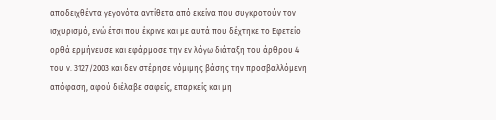αποδειχθέντα γεγονότα αντίθετα από εκείνα που συγκροτούν τον ισχυρισμό, ενώ έτσι που έκρινε και με αυτά που δέχτηκε το Εφετείο ορθά ερμήνευσε και εφάρμοσε την εν λόγω διάταξη του άρθρου 4 του ν. 3127/2003 και δεν στέρησε νόμιμης βάσης την προσβαλλόμενη απόφαση, αφού διέλαβε σαφείς, επαρκείς και μη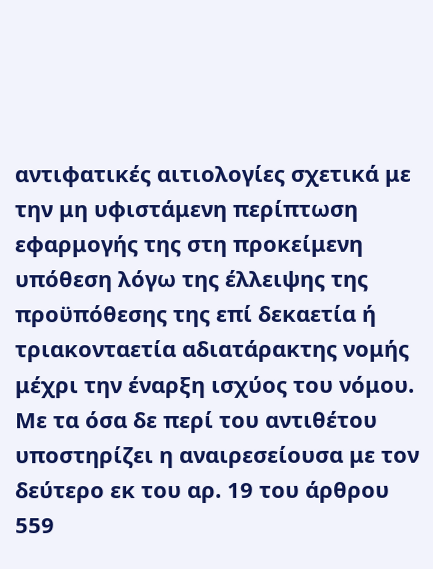αντιφατικές αιτιολογίες σχετικά με την μη υφιστάμενη περίπτωση εφαρμογής της στη προκείμενη υπόθεση λόγω της έλλειψης της προϋπόθεσης της επί δεκαετία ή τριακονταετία αδιατάρακτης νομής μέχρι την έναρξη ισχύος του νόμου. Με τα όσα δε περί του αντιθέτου υποστηρίζει η αναιρεσείουσα με τον δεύτερο εκ του αρ. 19 του άρθρου 559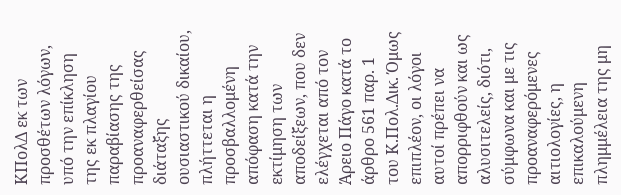ΚΠολΔ εκ των προσθέτων λόγων, υπό την επίκληση της εκ πλαγίου παραβίασης της προαναφερθείσας διάταξης ουσιαστικού δικαίου, πλήττεται η προσβαλλομένη απόφαση κατά την εκτίμηση των αποδείξεων, που δεν ελέγχεται από τον Άρειο Πάγο κατά το άρθρο 561 παρ. 1 του Κ.Πολ.Δικ. Όμως επιπλέον, οι λόγοι αυτοί πρέπει να απορριφθούν και ως αλυσιτελείς, διότι, σύμφωνα και με τις προαναφερόμενες αιτιολογίες, η επικαλούμενη πλημμέλεια της μη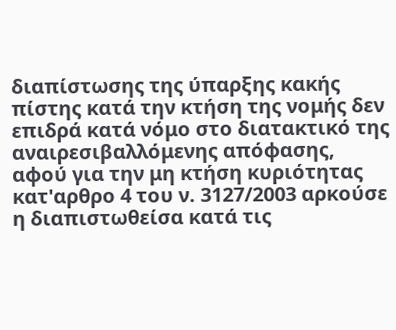διαπίστωσης της ύπαρξης κακής πίστης κατά την κτήση της νομής δεν επιδρά κατά νόμο στο διατακτικό της αναιρεσιβαλλόμενης απόφασης, αφού για την μη κτήση κυριότητας κατ'αρθρο 4 του ν. 3127/2003 αρκούσε η διαπιστωθείσα κατά τις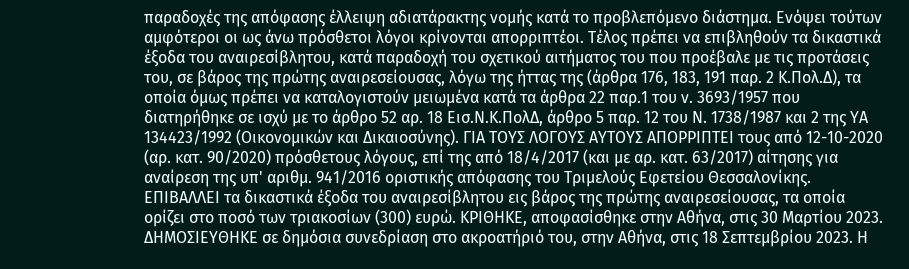παραδοχές της απόφασης έλλειψη αδιατάρακτης νομής κατά το προβλεπόμενο διάστημα. Ενόψει τούτων αμφότεροι οι ως άνω πρόσθετοι λόγοι κρίνονται απορριπτέοι. Τέλος πρέπει να επιβληθούν τα δικαστικά έξοδα του αναιρεσίβλητου, κατά παραδοχή του σχετικού αιτήματος του που προέβαλε με τις προτάσεις του, σε βάρος της πρώτης αναιρεσείουσας, λόγω της ήττας της (άρθρα 176, 183, 191 παρ. 2 Κ.Πολ.Δ), τα οποία όμως πρέπει να καταλογιστούν μειωμένα κατά τα άρθρα 22 παρ.1 του ν. 3693/1957 που διατηρήθηκε σε ισχύ με το άρθρο 52 αρ. 18 Εισ.Ν.Κ.ΠολΔ, άρθρο 5 παρ. 12 του Ν. 1738/1987 και 2 της ΥΑ 134423/1992 (Οικονομικών και Δικαιοσύνης). ΓΙΑ ΤΟΥΣ ΛΟΓΟΥΣ ΑΥΤΟΥΣ ΑΠΟΡΡΙΠΤΕΙ τους από 12-10-2020 (αρ. κατ. 90/2020) πρόσθετους λόγους, επί της από 18/4/2017 (και με αρ. κατ. 63/2017) αίτησης για αναίρεση της υπ' αριθμ. 941/2016 οριστικής απόφασης του Τριμελούς Εφετείου Θεσσαλονίκης. ΕΠΙΒΑΛΛΕΙ τα δικαστικά έξοδα του αναιρεσίβλητου εις βάρος της πρώτης αναιρεσείουσας, τα οποία ορίζει στο ποσό των τριακοσίων (300) ευρώ. ΚΡΙΘΗΚΕ, αποφασίσθηκε στην Αθήνα, στις 30 Μαρτίου 2023. ΔΗΜΟΣΙΕΥΘΗΚΕ σε δημόσια συνεδρίαση στο ακροατήριό του, στην Αθήνα, στις 18 Σεπτεμβρίου 2023. Η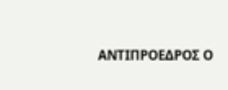ΑΝΤΙΠΡΟΕΔΡΟΣ Ο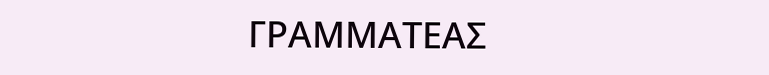ΓΡΑΜΜΑΤΕΑΣ